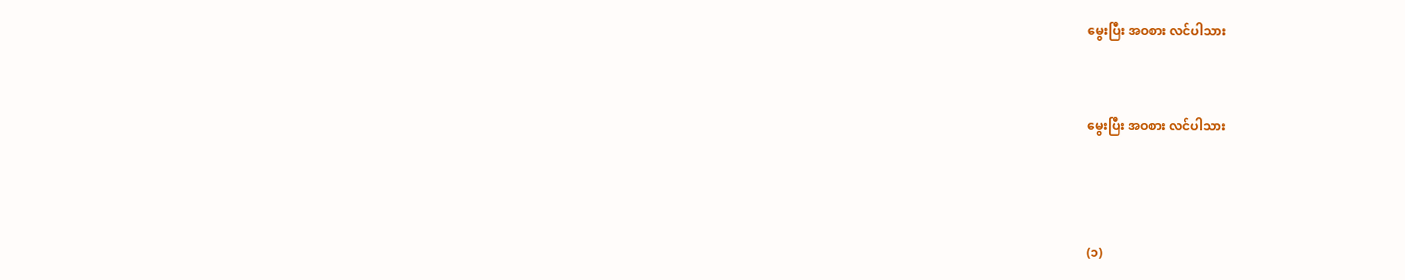မွေးပြီး အဝစား လင်ပါသား


မွေးပြီး အဝစား လင်ပါသား



(၁)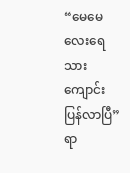“မေမေလေးရေ သားကျောင်းပြန်လာပြီ”
ရာ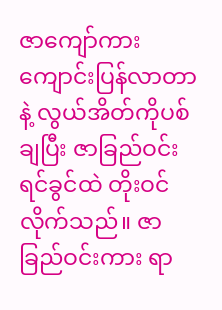ဇာကျော်ကား ကျောင်းပြန်လာတာနဲ့ လွယ်အိတ်ကိုပစ်ချပြီး ဇာခြည်ဝင်းရင်ခွင်ထဲ တိုးဝင်လိုက်သည်။ ဇာခြည်ဝင်းကား ရာ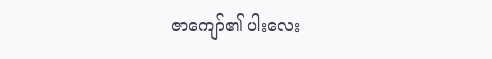ဇာကျော်၏ ပါးလေး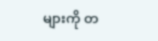များကို တ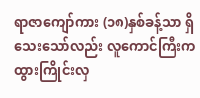ရာဇာကျော်ကား (၁၈)နှစ်ခန့်သာ ရှိသေးသော်လည်း လူကောင်ကြီးက ထွားကြိုင်းလှ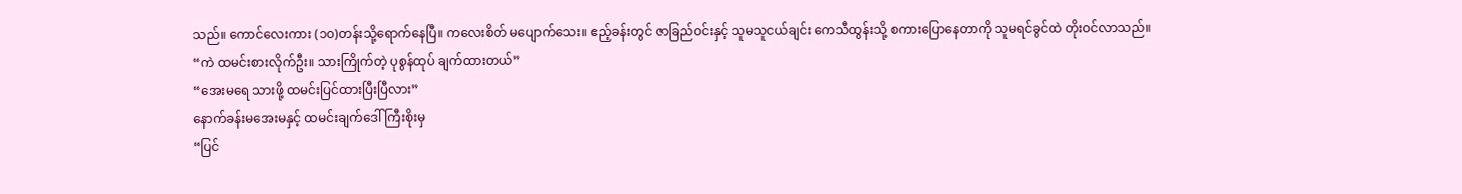သည်။ ကောင်လေးကား (၁၀)တန်းသို့ရောက်နေပြီ။ ကလေးစိတ် မပျောက်သေး။ ဧည့်ခန်းတွင် ဇာခြည်ဝင်းနှင့် သူမသူငယ်ချင်း ကေသီထွန်းသို့ စကားပြောနေတာကို သူမရင်ခွင်ထဲ တိုးဝင်လာသည်။
“ကဲ ထမင်းစားလိုက်ဦး။ သားကြိုက်တဲ့ ပုစွန်ထုပ် ချက်ထားတယ်”
“အေးမရေ သားဖို့ ထမင်းပြင်ထားပြီးပြီလား”
နောက်ခန်းမအေးမနှင့် ထမင်းချက်ဒေါ်ကြီးစိုးမှ
“ပြင်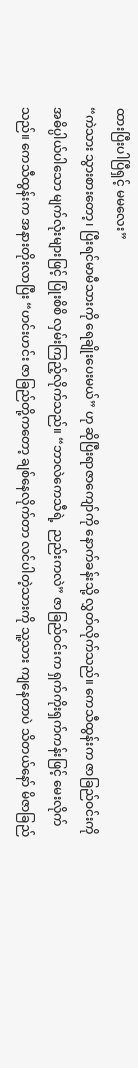ထားပြီးပါပြီရှင့် မမလေး”
“ကဲသား သွားစားတော့၊ ပြီးရင်မာမီသားကို ရေချိုးပေးမယ်” ဟု ဆိုပြီးရာဇာကျော်ကို နောက်ခန်းသို့ လွှတ်လိုက်သည်။ ကေသီထွန်းက ဇာခြည်ဝင်းကို အဓိပ္ပါယ်ပါသော မျက်လုံးများဖြင့် ပြုံးစိစိ လှမ်းကြည့်လိုက်သည်။ “ဘာလဲကေသီရဲ့  ညည်းကလဲ” ဇာခြည်ဝင်းက ရှက်ကိုးရှက်ကန်းဖြင့် မေးလိုက်သည်။ ကေသီထွန်းက အနားတိုးလာပြီး “ဟင်းဟင်း ဇာခြည်တို့ကတော့ ချစ်နေလိုက်တာ လင်ပါတဲ့သားကို သူ့သား ကျနေတာပဲ သိတယ်နော် မိဇာခြည်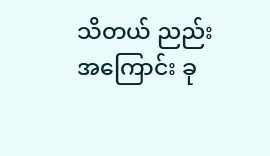သိတယ် ညည်းအကြောင်း ခု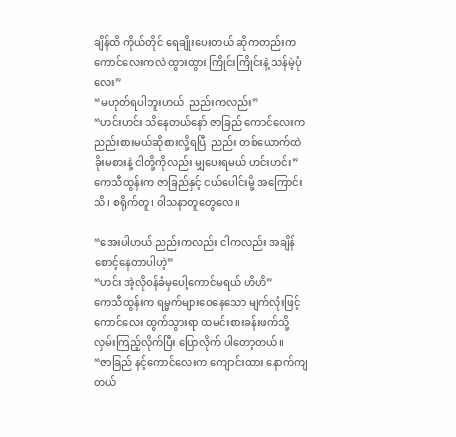ချိန်ထိ ကိုယ်တိုင် ရေချိုးပေးတယ် ဆိုကတည်းက ကောင်လေးကလဲ ထွားထွား ကြိုင်းကြိုင်းနဲ့ သန်မဲ့ပုံလေး”
“မဟုတ်ရပါဘူးဟယ်  ညည်းကလည်း”
“ဟင်းဟင်း သိနေတယ်နော် ဇာခြည် ကောင်လေးက  ညည်းစားမယ်ဆိုစားလို့ရပြီ  ညည်း တစ်ယောက်ထဲ ခိုးမစားနဲ့ ငါတို့ကိုလည်း မျှပေးရမယ် ဟင်းဟင်း”
ကေသီထွန်းက ဇာခြည်နှင့် ငယ်ပေါင်းမို့ အကြောင်းသိ၊ စရိုက်တူ၊ ၀ါသနာတူတွေလေ။

“အေးပါဟယ် ညည်းကလည်း ငါကလည်း အချိန်စောင့်နေတာပါဟဲ့”
“ဟင်း အဲ့လိုဝန်ခံမှပေါ့ကောင်မရယ် ဟိဟိ”
ကေသီထွန်းက ရမ္မက်များဝေနေသော မျက်လုံးဖြင့် ကောင်လေး ထွက်သွားရာ ထမင်းစားခန်းဖက်သို့ လှမ်းကြည့်လိုက်ပြီး ပြောလိုက် ပါတော့တယ်။
“ဇာခြည် နင့်ကောင်လေးက ကျောင်းထား နောက်ကျတယ်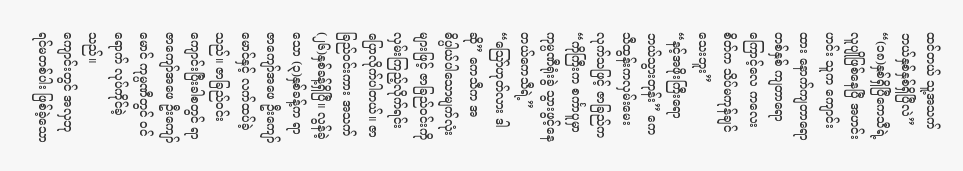ထင်တယ် သူ့အသက် ဘယ်နှစ်နှစ်ရှိပြီလဲ”
“(၁၈)နှစ်ရှိပြီကေသီရဲ့ လူပျိုဖြစ်နေပြီ အဟင်းဟင်း သူက ကျောင်းထား နောက်ကျတာရော တစ်နှစ် ကျတာရောကြောင့်လေ ကလေးစိတ်က သိပ်မကုန်ချင်သေးဘူး”
“နင့်အဖိုးကြီးရော ဘယ်သွားတုန်း” ကေသီထွန်းကလှမ်းမေးလုက်သဖြင့် ဇာခြည်က
“ကိုကြီးက စင်္ကာပူမှာ ကုမ္ပဏီရုံးခွဲ သွားဖွင့်နေတယ်ကေသီရဲ့”
“သြော်ဟုတ်လား ဒါဆို” ကေသီက အဓိပ္ပါယ်ပါသောမျက်လုံးများဖြင့် ဇာခြည်ဝင်းကို လှမ်းကြည့်လိုက်ရင်း ပြောလိုက်ပါတယ်။ ဇာခြည်ဝင်းကား အသက်(၂၆)နှစ်ခန့်ရှိပြီ။ လွန်ခဲ့သော (၃)နှစ်ခန့်က ရာဇာကျော်အဖေ ဦးကျော်မောင်နှင့် လက်ထပ်ခဲ့သည်။ ဇာခြည်ဝင်း ကျောင်းပြီးခါစတွင် ရာဇာကျော်အဖေ ဦးကျော်မောင် ကုမ္ပဏီတွင် ဝင်ရောက် လုပ်ကိုင်ခဲ့သည်။
ကျောင်းတွင် အလှဘုရင်မတစ်ပါး ဖြစ်ခဲ့သော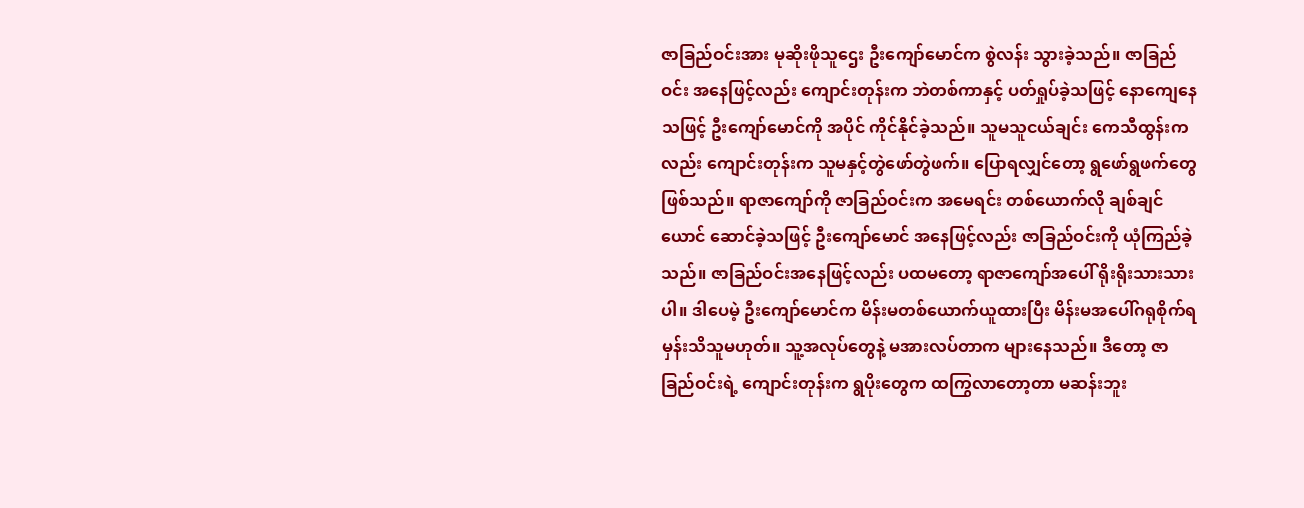ဇာခြည်ဝင်းအား မုဆိုးဖိုသူဌေး ဦးကျော်မောင်က စွဲလန်း သွားခဲ့သည်။ ဇာခြည်ဝင်း အနေဖြင့်လည်း ကျောင်းတုန်းက ဘဲတစ်ကာနှင့် ပတ်ရှုပ်ခဲ့သဖြင့် နောကျေနေသဖြင့် ဦးကျော်မောင်ကို အပိုင် ကိုင်နိုင်ခဲ့သည်။ သူမသူငယ်ချင်း ကေသီထွန်းကလည်း ကျောင်းတုန်းက သူမနှင့်တွဲဖော်တွဲဖက်။ ပြောရလျှင်တော့ ရွဖော်ရွဖက်တွေဖြစ်သည်။ ရာဇာကျော်ကို ဇာခြည်ဝင်းက အမေရင်း တစ်ယောက်လို ချစ်ချင်ယောင် ဆောင်ခဲ့သဖြင့် ဦးကျော်မောင် အနေဖြင့်လည်း ဇာခြည်ဝင်းကို ယုံကြည်ခဲ့သည်။ ဇာခြည်ဝင်းအနေဖြင့်လည်း ပထမတော့ ရာဇာကျော်အပေါ် ရိုးရိုးသားသားပါ။ ဒါပေမဲ့ ဦးကျော်မောင်က မိန်းမတစ်ယောက်ယူထားပြီး မိန်းမအပေါ်ဂရုစိုက်ရမှန်းသိသူမဟုတ်။ သူ့အလုပ်တွေနဲ့ မအားလပ်တာက များနေသည်။ ဒီတော့ ဇာခြည်ဝင်းရဲ့ ကျောင်းတုန်းက ရွပိုးတွေက ထကြွလာတော့တာ မဆန်းဘူး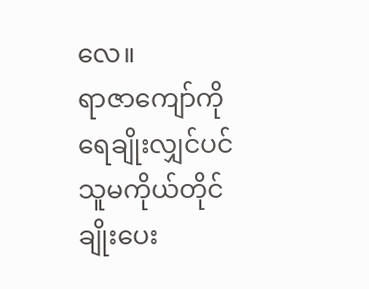လေ။
ရာဇာကျော်ကို ရေချိုးလျှင်ပင် သူမကိုယ်တိုင် ချိုးပေး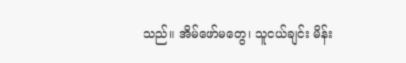သည်။ အိမ်ဖော်မတွေ၊ သူငယ်ချင်း မိန်း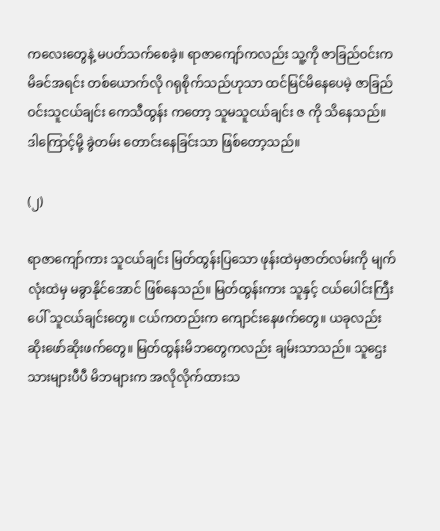ကလေးတွေနဲ့ မပတ်သက်စေခဲ့။ ရာဇာကျော်ကလည်း သူ့ကို ဇာခြည်ဝင်းက မိခင်အရင်း တစ်ယောက်လို ဂရုစိုက်သည်ဟုသာ ထင်မြင်မိနေပေမဲ့ ဇာခြည်ဝင်းသူငယ်ချင်း ကေသီထွန်း ကတော့ သူမသူငယ်ချင်း ဇ ကို သိနေသည်။ ဒါကြောင့်မို့ ခွဲတမ်း တောင်းနေခြင်းသာ ဖြစ်တော့သည်။

(၂)

ရာဇာကျော်ကား သူငယ်ချင်း မြတ်ထွန်းပြသော ဖုန်းထဲမှဇာတ်လမ်းကို မျက်လုံးထဲမှ မခွာနိုင်အောင် ဖြစ်နေသည်။ မြတ်ထွန်းကား သူနှင့် ငယ်ပေါင်းကြီးပေါ် သူငယ်ချင်းတွေ။ ငယ်ကတည်းက ကျောင်းနေဖက်တွေ။ ယခုလည်း ဆိုးဖော်ဆိုးဖက်တွေ။ မြတ်ထွန်းမိဘတွေကလည်း ချမ်းသာသည်။ သူဌေးသားများပီပီ မိဘများက အလိုလိုက်ထားသ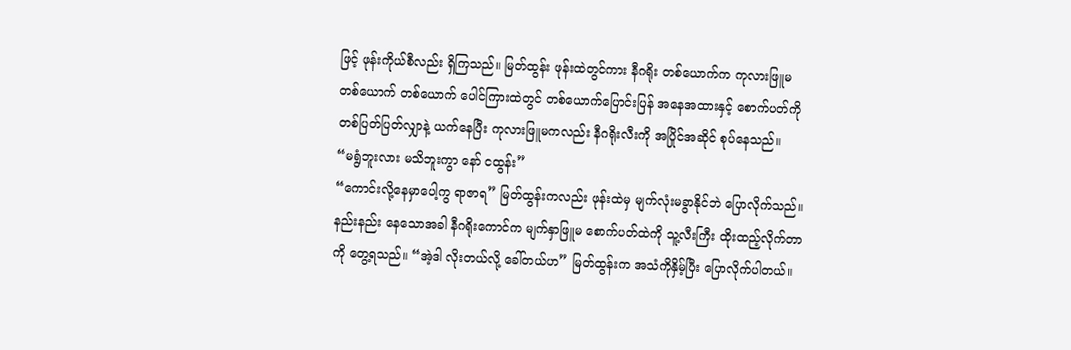ဖြင့် ဖုန်းကိုယ်စီလည်း ရှိကြသည်။ မြတ်ထွန်း ဖုန်းထဲတွင်ကား နီဂရိုး တစ်ယောက်က ကုလားဖြူမ တစ်ယောက် တစ်ယောက် ပေါင်ကြားထဲတွင် တစ်ယောက်ပြောင်းပြန် အနေအထားနှင့် စောက်ပတ်ကို တစ်ပြတ်ပြတ်လျှာနဲ့ ယက်နေပြီး ကုလားဖြူမကလည်း နီဂရိုးလီးကို အပြိုင်အဆိုင် စုပ်နေသည်။
“မရွံဘူးလား မသိဘူးကွာ နော် ငထွန်း”
“ကောင်းလို့နေမှာပေါ့ကွ ရာဇာရ” မြတ်ထွန်းကလည်း ဖုန်းထဲမှ မျက်လုံးမခွာနိုင်ဘဲ ပြောလိုက်သည်။ နည်းနည်း နေသောအခါ နီဂရိုးကောင်က မျက်နှာဖြူမ စောက်ပတ်ထဲကို သူ့လီးကြီး ထိုးထည့်လိုက်တာကို တွေ့ရသည်။ “အဲ့ဒါ လိုးတယ်လို့ ခေါ်တယ်ဟ” မြတ်ထွန်းက အသံကိုနှိမ့်ပြီး ပြောလိုက်ပါတယ်။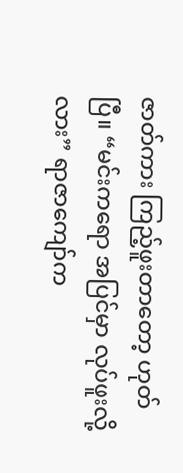ဇာတ်ကား ကြည့်ဖူးတာတော့ ဟုတ်ပြီ။ “မင်းကရော အပြင်မှာ လုပ်ဖူးလို့လား” ရာဇာကျော်က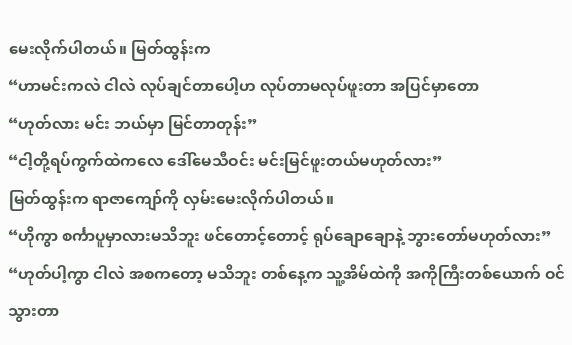မေးလိုက်ပါတယ်။ မြတ်ထွန်းက
“ဟာမင်းကလဲ ငါလဲ လုပ်ချင်တာပေါ့ဟ လုပ်တာမလုပ်ဖူးတာ အပြင်မှာတော
“ဟုတ်လား မင်း ဘယ်မှာ မြင်တာတုန်း”
“ငါ့တို့ရပ်ကွက်ထဲကလေ ဒေါ်မေသီဝင်း မင်းမြင်ဖူးတယ်မဟုတ်လား”
မြတ်ထွန်းက ရာဇာကျော်ကို လှမ်းမေးလိုက်ပါတယ်။
“ဟိုကွာ စင်္ကာပူမှာလားမသိဘူး ဖင်တောင့်တောင့် ရုပ်ချောချောနဲ့ ဘွားတော်မဟုတ်လား”
“ဟုတ်ပါ့ကွာ ငါလဲ အစကတော့ မသိဘူး တစ်နေ့က သူ့အိမ်ထဲကို အကိုကြီးတစ်ယောက် ဝင်သွားတာ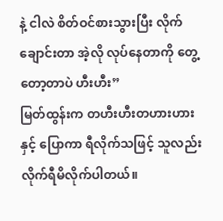နဲ့ ငါလဲ စိတ်ဝင်စားသွားပြီး လိုက်ချောင်းတာ အဲ့လို လုပ်နေတာကို တွေ့တော့တာပဲ ဟီးဟီး”
မြတ်ထွန်းက တဟီးဟီးတဟားဟားနှင့် ပြောကာ ရီလိုက်သဖြင့် သူလည်း လိုက်ရီမိလိုက်ပါတယ်။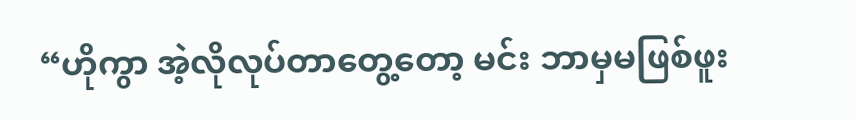“ဟိုကွာ အဲ့လိုလုပ်တာတွေ့တော့ မင်း ဘာမှမဖြစ်ဖူး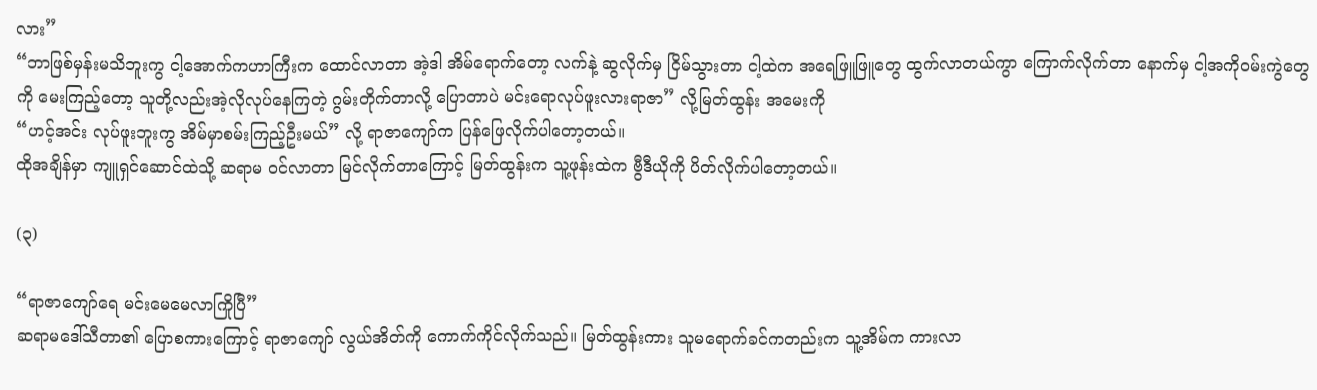လား”
“ဘာဖြစ်မှန်းမသိဘူးကွ ငါ့အောက်ကဟာကြီးက ထောင်လာတာ အဲ့ဒါ အိမ်ရောက်တော့ လက်နဲ့ ဆွလိုက်မှ ငြိမ်သွားတာ ငါ့ထဲက အရေဖြူဖြူတွေ ထွက်လာတယ်ကွာ ကြောက်လိုက်တာ နောက်မှ ငါ့အကိုဝမ်းကွဲတွေကို မေးကြည့်တော့ သူတို့လည်းအဲ့လိုလုပ်နေကြတဲ့ ဂွမ်းတိုက်တာလို့ ပြောတာပဲ မင်းရောလုပ်ဖူးလားရာဇာ” လို့မြတ်ထွန်း အမေးကို
“ဟင့်အင်း လုပ်ဖူးဘူးကွ အိမ်မှာစမ်းကြည့်ဦးမယ်” လို့ ရာဇာကျော်က ပြန်ဖြေလိုက်ပါတော့တယ်။
ထိုအချိန်မှာ ကျူရှင်ဆောင်ထဲသို့ ဆရာမ ဝင်လာတာ မြင်လိုက်တာကြောင့် မြတ်ထွန်းက သူ့ဖုန်းထဲက ဗွီဒီယိုကို ပိတ်လိုက်ပါတော့တယ်။

(၃)

“ရာဇာကျော်ရေ မင်းမေမေလာကြိုပြီ”
ဆရာမဒေါ်သီတာ၏ ပြောစကားကြောင့် ရာဇာကျော် လွယ်အိတ်ကို ကောက်ကိုင်လိုက်သည်။ မြတ်ထွန်းကား သူမရောက်ခင်ကတည်းက သူ့အိမ်က ကားလာ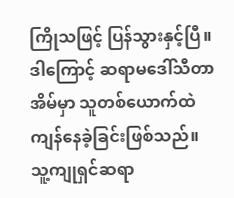ကြိုသဖြင့် ပြန်သွားနှင့်ပြီ။ ဒါကြောင့် ဆရာမဒေါ်သီတာ အိမ်မှာ သူတစ်ယောက်ထဲ ကျန်နေခဲ့ခြင်းဖြစ်သည်။ သူ့ကျုရှင်ဆရာ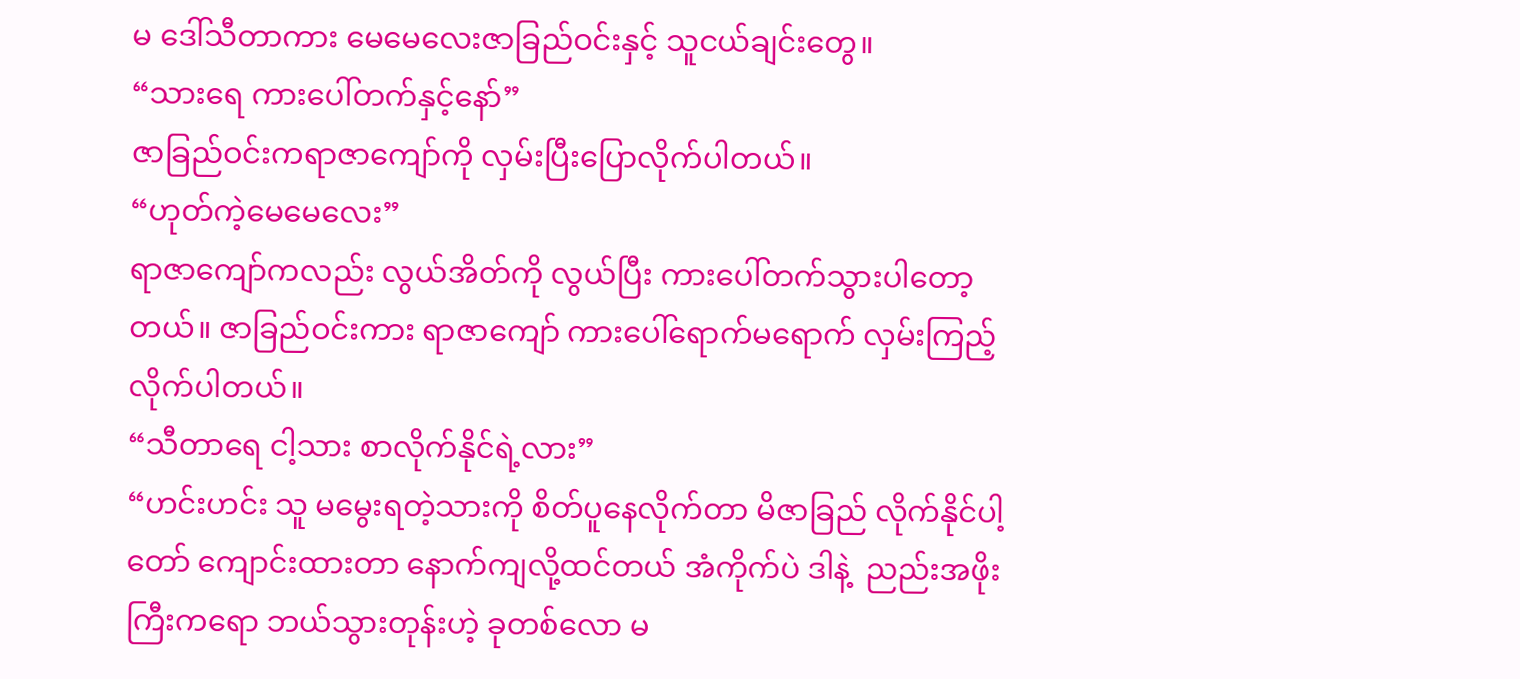မ ဒေါ်သီတာကား မေမေလေးဇာခြည်ဝင်းနှင့် သူငယ်ချင်းတွေ။
“သားရေ ကားပေါ်တက်နှင့်နော်”
ဇာခြည်ဝင်းကရာဇာကျော်ကို လှမ်းပြီးပြောလိုက်ပါတယ်။
“ဟုတ်ကဲ့မေမေလေး”
ရာဇာကျော်ကလည်း လွယ်အိတ်ကို လွယ်ပြီး ကားပေါ်တက်သွားပါတော့တယ်။ ဇာခြည်ဝင်းကား ရာဇာကျော် ကားပေါ်ရောက်မရောက် လှမ်းကြည့်လိုက်ပါတယ်။
“သီတာရေ ငါ့သား စာလိုက်နိုင်ရဲ့လား”
“ဟင်းဟင်း သူ မမွေးရတဲ့သားကို စိတ်ပူနေလိုက်တာ မိဇာခြည် လိုက်နိုင်ပါ့တော် ကျောင်းထားတာ နောက်ကျလို့ထင်တယ် အံကိုက်ပဲ ဒါနဲ့  ညည်းအဖိုးကြီးကရော ဘယ်သွားတုန်းဟဲ့ ခုတစ်လော မ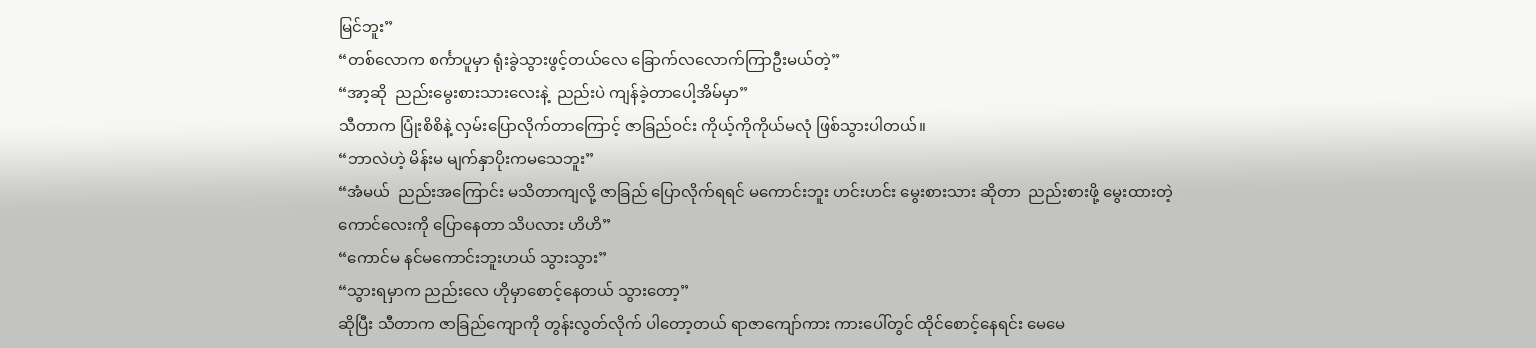မြင်ဘူး”
“တစ်လောက စင်္ကာပူမှာ ရုံးခွဲသွားဖွင့်တယ်လေ ခြောက်လလောက်ကြာဦးမယ်တဲ့”
“အာ့ဆို  ညည်းမွေးစားသားလေးနဲ့  ညည်းပဲ ကျန်ခဲ့တာပေါ့အိမ်မှာ”
သီတာက ပြုံးစိစိနဲ့ လှမ်းပြောလိုက်တာကြောင့် ဇာခြည်ဝင်း ကိုယ့်ကိုကိုယ်မလုံ ဖြစ်သွားပါတယ်။
“ဘာလဲဟဲ့ မိန်းမ မျက်နှာပိုးကမသေဘူး”
“အံမယ်  ညည်းအကြောင်း မသိတာကျလို့ ဇာခြည် ပြောလိုက်ရရင် မကောင်းဘူး ဟင်းဟင်း မွေးစားသား ဆိုတာ  ညည်းစားဖို့ မွေးထားတဲ့ကောင်လေးကို ပြောနေတာ သိပလား ဟိဟိ”
“ကောင်မ နင်မကောင်းဘူးဟယ် သွားသွား”
“သွားရမှာက ညည်းလေ ဟိုမှာစောင့်နေတယ် သွားတော့”
ဆိုပြီး သီတာက ဇာခြည်ကျောကို တွန်းလွတ်လိုက် ပါတော့တယ် ရာဇာကျော်ကား ကားပေါ်တွင် ထိုင်စောင့်နေရင်း မေမေ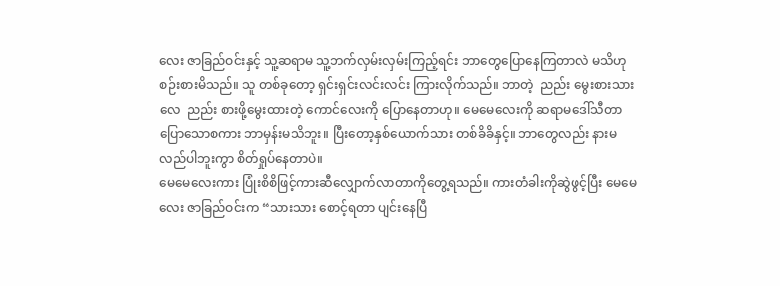လေး ဇာခြည်ဝင်းနှင့် သူ့ဆရာမ သူ့ဘက်လှမ်းလှမ်းကြည့်ရင်း ဘာတွေပြောနေကြတာလဲ မသိဟု စဉ်းစားမိသည်။ သူ တစ်ခုတော့ ရှင်းရှင်းလင်းလင်း ကြားလိုက်သည်။ ဘာတဲ့  ညည်း မွေးစားသားလေ  ညည်း စားဖို့မွေးထားတဲ့ ကောင်လေးကို ပြောနေတာဟု။ မေမေလေးကို ဆရာမဒေါ်သီတာ ပြောသောစကား ဘာမှန်းမသိဘူး။ ပြီးတော့နှစ်ယောက်သား တစ်ခိခိနှင့်။ ဘာတွေလည်း နားမလည်ပါဘူးကွာ စိတ်ရှုပ်နေတာပဲ။
မေမေလေးကား ပြုံးစိစိဖြင့်ကားဆီလျှောက်လာတာကိုတွေ့ရသည်။ ကားတံခါးကိုဆွဲဖွင့်ပြီး မေမေလေး ဇာခြည်ဝင်းက “သားသား စောင့်ရတာ ပျင်းနေပြီ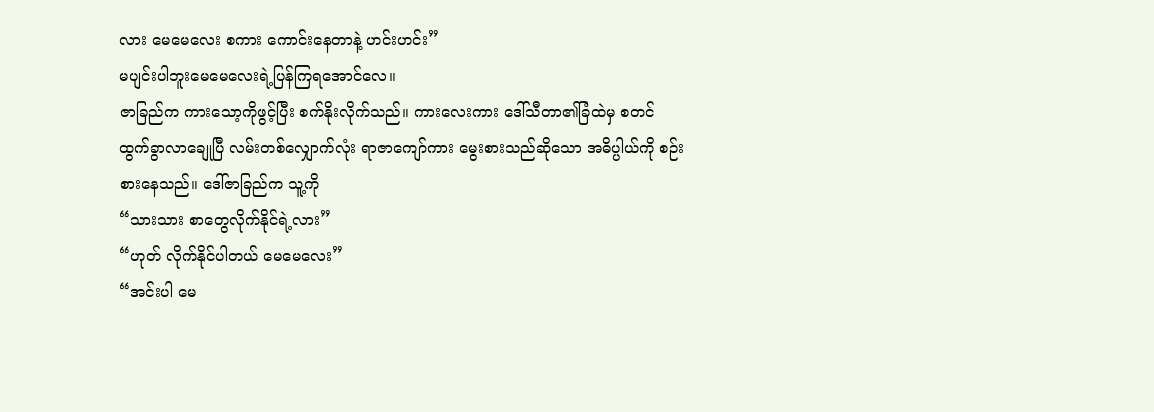လား မေမေလေး စကား ကောင်းနေတာနဲ့ ဟင်းဟင်း”
မပျင်းပါဘူးမေမေလေးရဲ့ပြန်ကြရအောင်လေ။
ဇာခြည်က ကားသော့ကိုဖွင့်ပြီး စက်နိုးလိုက်သည်။ ကားလေးကား ဒေါ်သီတာ၏ခြံထဲမှ စတင် ထွက်ခွာလာချေုပြီ လမ်းတစ်လျှောက်လုံး ရာဇာကျော်ကား မွေးစားသည်ဆိုသော အဓိပ္ပါယ်ကို စဉ်းစားနေသည်။ ဒေါ်ဇာခြည်က သူ့ကို
“သားသား စာတွေလိုက်နိုင်ရဲ့လား”
“ဟုတ် လိုက်နိုင်ပါတယ် မေမေလေး”
“အင်းပါ မေ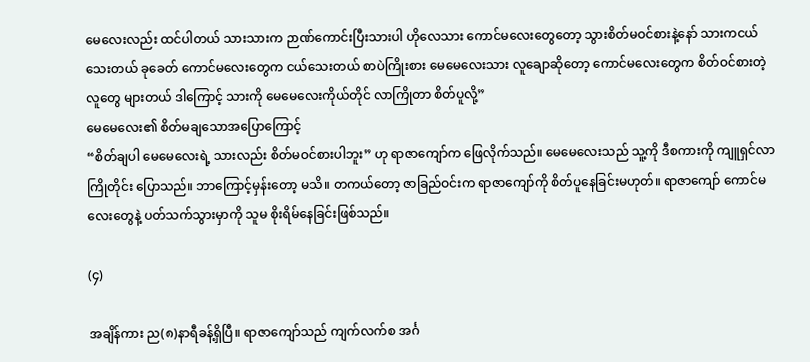မေလေးလည်း ထင်ပါတယ် သားသားက ဉာဏ်ကောင်းပြီးသားပါ ဟိုလေသား ကောင်မလေးတွေတော့ သွားစိတ်မဝင်စားနဲ့နော် သားကငယ်သေးတယ် ခုခေတ် ကောင်မလေးတွေက ငယ်သေးတယ် စာပဲကြိုးစား မေမေလေးသား လူချောဆိုတော့ ကောင်မလေးတွေက စိတ်ဝင်စားတဲ့လူတွေ များတယ် ဒါကြောင့် သားကို မေမေလေးကိုယ်တိုင် လာကြိုတာ စိတ်ပူလို့”
မေမေလေး၏ စိတ်မချသောအပြောကြောင့်
“စိတ်ချပါ မေမေလေးရဲ့ သားလည်း စိတ်မဝင်စားပါဘူး” ဟု ရာဇာကျော်က ဖြေလိုက်သည်။ မေမေလေးသည် သူ့ကို ဒီစကားကို ကျူရှင်လာကြိုတိုင်း ပြောသည်။ ဘာကြောင့်မှန်းတော့ မသိ။ တကယ်တော့ ဇာခြည်ဝင်းက ရာဇာကျော်ကို စိတ်ပူနေခြင်းမဟုတ်။ ရာဇာကျော် ကောင်မလေးတွေနဲ့ ပတ်သက်သွားမှာကို သူမ စိုးရိမ်နေခြင်းဖြစ်သည်။

(၄)

အချိန်ကား ည(၈)နာရီခန့်ရှိပြီ။ ရာဇာကျော်သည် ကျက်လက်စ အင်္ဂ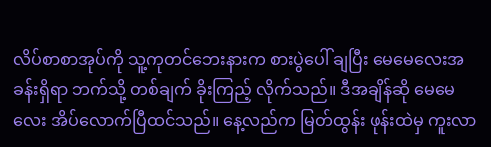လိပ်စာစာအုပ်ကို သူ့ကုတင်ဘေးနားက စားပွဲပေါ် ချပြီး မေမေလေးအခန်းရှိရာ ဘက်သို့ တစ်ချက် ခိုးကြည့် လိုက်သည်။ ဒီအချိန်ဆို မေမေလေး အိပ်လောက်ပြီထင်သည်။ နေ့လည်က မြတ်ထွန်း ဖုန်းထဲမှ ကူးလာ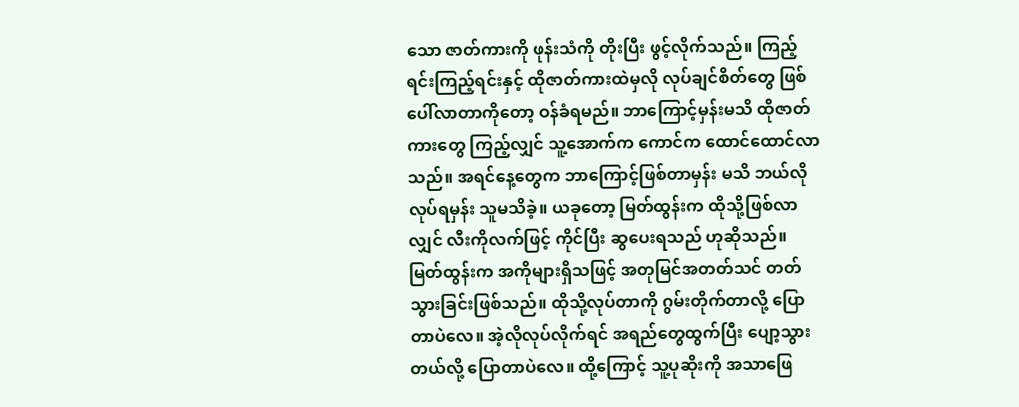သော ဇာတ်ကားကို ဖုန်းသံကို တိုးပြီး ဖွင့်လိုက်သည်။ ကြည့်ရင်းကြည့်ရင်းနှင့် ထိုဇာတ်ကားထဲမှလို လုပ်ချင်စိတ်တွေ ဖြစ်ပေါ်လာတာကိုတော့ ဝန်ခံရမည်။ ဘာကြောင့်မှန်းမသိ ထိုဇာတ်ကားတွေ ကြည့်လျှင် သူ့အောက်က ကောင်က ထောင်ထောင်လာသည်။ အရင်နေ့တွေက ဘာကြောင့်ဖြစ်တာမှန်း မသိ ဘယ်လိုလုပ်ရမှန်း သူမသိခဲ့။ ယခုတော့ မြတ်ထွန်းက ထိုသို့ဖြစ်လာလျှင် လီးကိုလက်ဖြင့် ကိုင်ပြီး ဆွပေးရသည် ဟုဆိုသည်။ မြတ်ထွန်းက အကိုများရှိသဖြင့် အတုမြင်အတတ်သင် တတ်သွားခြင်းဖြစ်သည်။ ထိုသို့လုပ်တာကို ဂွမ်းတိုက်တာလို့ ပြောတာပဲလေ။ အဲ့လိုလုပ်လိုက်ရင် အရည်တွေထွက်ပြီး ပျော့သွားတယ်လို့ ပြောတာပဲလေ။ ထို့ကြောင့် သူ့ပုဆိုးကို အသာဖြေ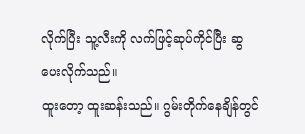လိုက်ပြီး သူ့လီးကို လက်ဖြင့်ဆုပ်ကိုင်ပြီး ဆွပေးလိုက်သည်။
ထူးတော့ ထူးဆန်းသည်။ ဂွမ်းတိုက်နေချိန်တွင်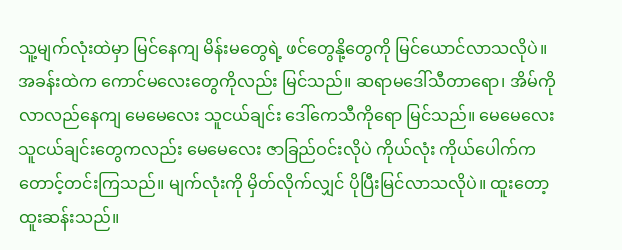သူ့မျက်လုံးထဲမှာ မြင်နေကျ မိန်းမတွေရဲ့ ဖင်တွေနို့တွေကို မြင်ယောင်လာသလိုပဲ။ အခန်းထဲက ကောင်မလေးတွေကိုလည်း မြင်သည်။ ဆရာမဒေါ်သီတာရော၊ အိမ်ကို လာလည်နေကျ မေမေလေး သူငယ်ချင်း ဒေါ်ကေသီကိုရော မြင်သည်။ မေမေလေး သူငယ်ချင်းတွေကလည်း မေမေလေး ဇာခြည်ဝင်းလိုပဲ ကိုယ်လုံး ကိုယ်ပေါက်က တောင့်တင်းကြသည်။ မျက်လုံးကို မှိတ်လိုက်လျှင် ပိုပြီးမြင်လာသလိုပဲ။ ထူးတော့ ထူးဆန်းသည်။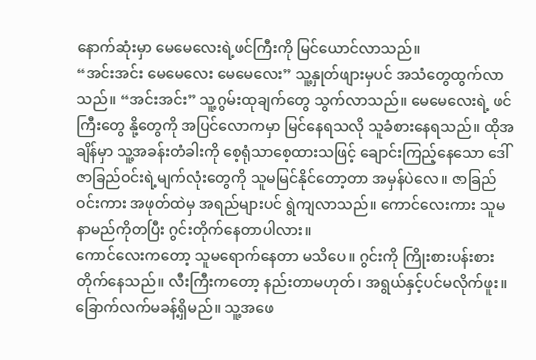နောက်ဆုံးမှာ မေမေလေးရဲ့ဖင်ကြီးကို မြင်ယောင်လာသည်။
“အင်းအင်း မေမေလေး မေမေလေး” သူ့နှုတ်ဖျားမှပင် အသံတွေထွက်လာသည်။ “အင်းအင်း” သူ့ဂွမ်းထုချက်တွေ သွက်လာသည်။ မေမေလေးရဲ့ ဖင်ကြီးတွေ နို့တွေကို အပြင်လောကမှာ မြင်နေရသလို သူခံစားနေရသည်။ ထိုအချိန်မှာ သူ့အခန်းတံခါးကို စေ့ရုံသာစေ့ထားသဖြင့် ချောင်းကြည့်နေသော ဒေါ်ဇာခြည်ဝင်းရဲ့မျက်လုံးတွေကို သူမမြင်နိုင်တော့တာ အမှန်ပဲလေ။ ဇာခြည်ဝင်းကား အဖုတ်ထဲမှ အရည်များပင် ရွဲကျလာသည်။ ကောင်လေးကား သူမနာမည်ကိုတပြီး ဂွင်းတိုက်နေတာပါလား။
ကောင်လေးကတော့ သူမရောက်နေတာ မသိပေ။ ဂွင်းကို ကြိုးစားပန်းစား တိုက်နေသည်။ လီးကြီးကတော့ နည်းတာမဟုတ်၊ အရွယ်နှင့်ပင်မလိုက်ဖူး။ ခြောက်လက်မခန့်ရှိမည်။ သူ့အဖေ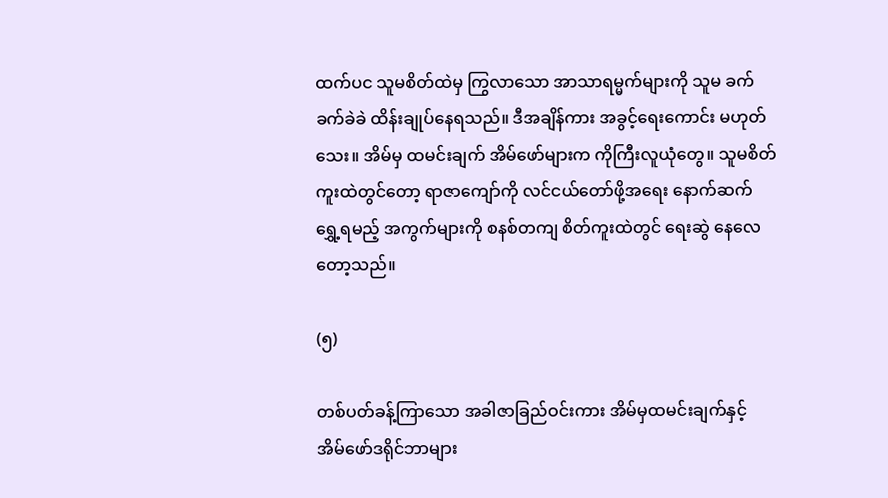ထက်ပင သူမစိတ်ထဲမှ ကြွလာသော အာသာရမ္မက်များကို သူမ ခက်ခက်ခဲခဲ ထိန်းချုပ်နေရသည်။ ဒီအချိန်ကား အခွင့်ရေးကောင်း မဟုတ်သေး။ အိမ်မှ ထမင်းချက် အိမ်ဖော်များက ကိုကြီးလူယုံတွေ။ သူမစိတ်ကူးထဲတွင်တော့ ရာဇာကျော်ကို လင်ငယ်တော်ဖို့အရေး နောက်ဆက်ရွှေ့ရမည့် အကွက်များကို စနစ်တကျ စိတ်ကူးထဲတွင် ရေးဆွဲ နေလေတော့သည်။

(၅)

တစ်ပတ်ခန့်ကြာသော အခါဇာခြည်ဝင်းကား အိမ်မှထမင်းချက်နှင့် အိမ်ဖော်ဒရိုင်ဘာများ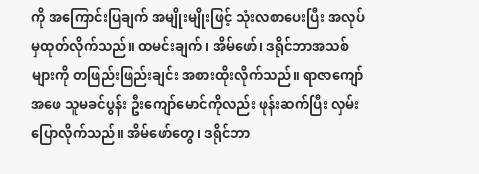ကို အကြောင်းပြချက် အမျိုးမျိုးဖြင့် သုံးလစာပေးပြီး အလုပ်မှထုတ်လိုက်သည်။ ထမင်းချက်၊ အိမ်ဖော်၊ ဒရိုင်ဘာအသစ်များကို တဖြည်းဖြည်းချင်း အစားထိုးလိုက်သည်။ ရာဇာကျော်အဖေ သူမခင်ပွန်း ဦးကျော်မောင်ကိုလည်း ဖုန်းဆက်ပြီး လှမ်းပြောလိုက်သည်။ အိမ်ဖော်တွေ၊ ဒရိုင်ဘာ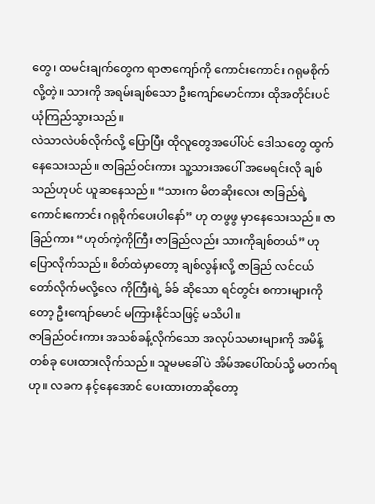တွေ၊ ထမင်းချက်တွေက ရာဇာကျော်ကို ကောင်းကောင်း ဂရုမစိုက်လို့တဲ့။ သားကို အရမ်းချစ်သော ဦးကျော်မောင်ကား ထိုအတိုင်းပင် ယုံကြည်သွားသည်။
လဲသာလဲပစ်လိုက်လို့ ပြောပြီး ထိုလူတွေအပေါ်ပင် ဒေါသတွေ ထွက်နေသေးသည်။ ဇာခြည်ဝင်းကား သူ့သားအပေါ် အမေရင်းလို ချစ်သည်ဟုပင် ယူဆနေသည်။ “သားက မိတဆိုးလေး ဇာခြည်ရဲ့ ကောင်းကောင်း ဂရုစိုက်ပေးပါနော်” ဟု တဖွဖွ မှာနေသေးသည်။ ဇာခြည်ကား “ဟုတ်ကဲ့ကိုကြီး ဇာခြည်လည်း သားကိုချစ်တယ်” ဟုပြောလိုက်သည်။ စိတ်ထဲမှာတော့ ချစ်လွန်းလို့ ဇာခြည် လင်ငယ် တော်လိုက်မလို့လေ ကိုကြီးရဲ့ ခ်ခ် ဆိုသော ရင်တွင်း စကားများကိုတော့ ဦးကျော်မောင် မကြားနိုင်သဖြင့် မသိပါ။
ဇာခြည်ဝင်းကား အသစ်ခန့်လိုက်သော အလုပ်သမားများကို အမိန့်တစ်ခု ပေးထားလိုက်သည်။ သူမမခေါ်ပဲ အိမ်အပေါ်ထပ်သို့ မတက်ရဟု။ လခက နင့်နေအောင် ပေးထားတာဆိုတော့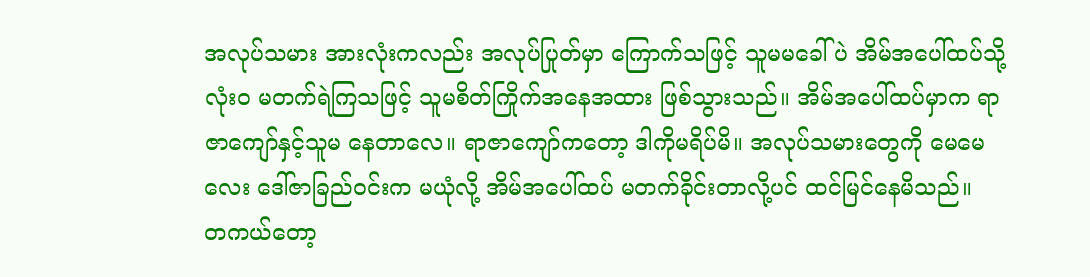အလုပ်သမား အားလုံးကလည်း အလုပ်ပြုတ်မှာ ကြောက်သဖြင့် သူမမခေါ်ပဲ အိမ်အပေါ်ထပ်သို့ လုံးဝ မတက်ရဲကြသဖြင့် သူမစိတ်ကြိုက်အနေအထား ဖြစ်သွားသည်။ အိမ်အပေါ်ထပ်မှာက ရာဇာကျော်နှင့်သူမ နေတာလေ။ ရာဇာကျော်ကတော့ ဒါကိုမရိပ်မိ။ အလုပ်သမားတွေကို မေမေလေး ဒေါ်ဇာခြည်ဝင်းက မယုံလို့ အိမ်အပေါ်ထပ် မတက်ခိုင်းတာလို့ပင် ထင်မြင်နေမိသည်။
တကယ်တော့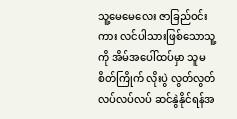သူ့မေမေလေး ဇာခြည်ဝင်းကား လင်ပါသားဖြစ်သောသူ့ကို အိမ်အပေါ်ထပ်မှာ သူမစိတ်ကြိုက် လိုးပွဲ လွတ်လွတ်လပ်လပ်လပ် ဆင်နွဲနိုင်ရန်အ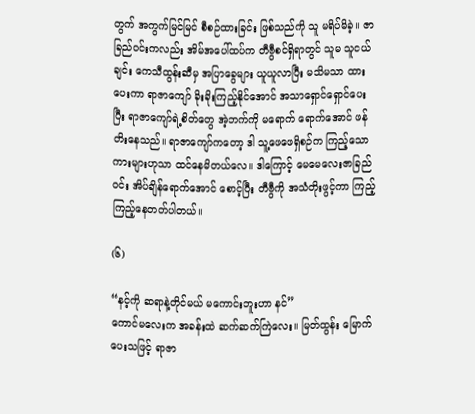တွက် အကွက်မြင်မြင် စီစဉ်ထားခြင်း ဖြစ်သည်ကို သူ မရိပ်မိခဲ့။ ဇာခြည်ဝင်းကလည်း အိမ်အပေါ်ထပ်က တီဗွီစင်ရှိရာတွင် သူမ သူငယ်ချင်း ကေသီထွန်းဆီမှ အပြာခွေများ ယူယူလာပြီး မသိမသာ ထားပေးကာ ရာဇာကျော် ခိုးခိုးကြည့်နိုင်အောင် အသာရှောင်ရှောင်ပေးပြီး ရာဇာကျော်ရဲ့စိတ်တွေ အဲ့ဘက်ကို မရောက် ရောက်အောင် ဖန်တိးနေသည်။ ရာဇာကျော်ကတော့ ဒါ သူ့ဖေဖေရှိစဉ်က ကြည့်သော ကားများဟုသာ ထင်နေမိတယ်လေ။ ဒါကြောင့် မေမေလေးဇာခြည်ဝင်း အိပ်ချိန်ရောက်အောင် စောင့်ပြီး တီဗွီကို အသံတိုးဖွင့်ကာ ကြည့်ကြည့်နေတတ်ပါတယ်။

(၆)

“နင့်ကို ဆရာနဲ့တိုင်မယ် မကောင်းဘူးဟာ နင်”
ကောင်မလေးက အခန်းထဲ ဆက်ဆက်ကြဲလေး။ မြတ်ထွန်း မြောက်ပေးသဖြင့် ရာဇာ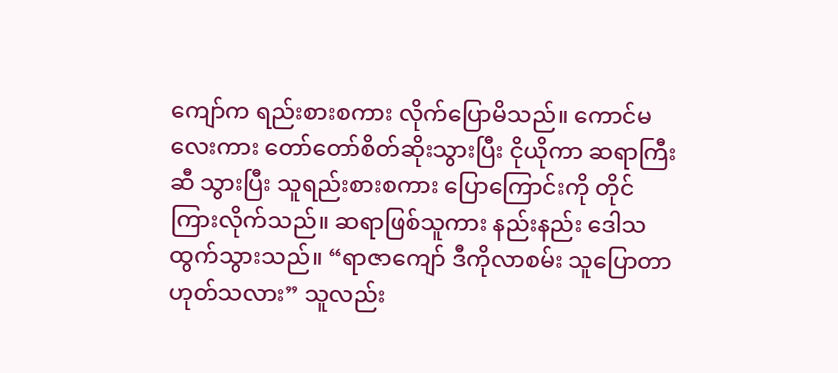ကျော်က ရည်းစားစကား လိုက်ပြောမိသည်။ ကောင်မလေးကား တော်တော်စိတ်ဆိုးသွားပြီး ငိုယိုကာ ဆရာကြီးဆီ သွားပြီး သူရည်းစားစကား ပြောကြောင်းကို တိုင်ကြားလိုက်သည်။ ဆရာဖြစ်သူကား နည်းနည်း ဒေါသ ထွက်သွားသည်။ “ရာဇာကျော် ဒီကိုလာစမ်း သူပြောတာ ဟုတ်သလား” သူလည်း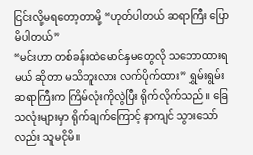ငြင်းလို့မရတော့တာမို့ “ဟုတ်ပါတယ် ဆရာကြီး ပြောမိပါတယ်”
“မင်းဟာ တစ်ခန်းထဲမောင်နှမတွေလို သဘောထားရမယ် ဆိုတာ မသိဘူးလား လက်ပိုက်ထား” ရွှမ်းရွမ်း ဆရာကြီးက ကြိမ်လုံးကိုလွဲပြီး ရိုက်လိုက်သည်။ ခြေသလုံးများမှာ ရိုက်ချက်ကြောင့် နာကျင် သွားသော်လည်း သူမငိုမိ။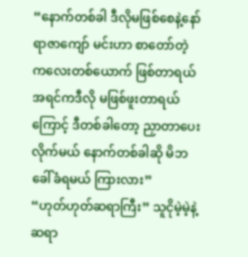“နောက်တစ်ခါ ဒီလိုမဖြစ်စေနဲ့နော် ရာဇာကျော် မင်းဟာ စာတော်တဲ့ ကလေးတစ်ယောက် ဖြစ်တာရယ် အရင်ကဒီလို မဖြစ်ဖူးတာရယ်ကြောင့် ဒီတစ်ခါတော့ ညှာတာပေးလိုက်မယ် နောက်တစ်ခါဆို မိဘခေါ်ခံရမယ် ကြားလား”
“ဟုတ်ဟုတ်ဆရာကြီး” သူငိုမဲ့မဲ့နဲ့ ဆရာ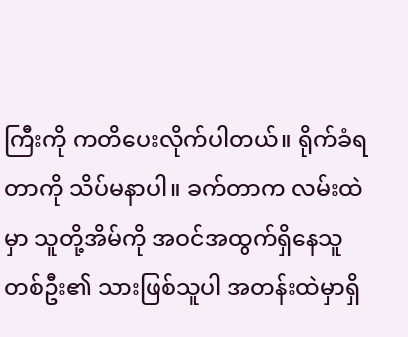ကြီးကို ကတိပေးလိုက်ပါတယ်။ ရိုက်ခံရတာကို သိပ်မနာပါ။ ခက်တာက လမ်းထဲမှာ သူတို့အိမ်ကို အဝင်အထွက်ရှိနေသူတစ်ဦး၏ သားဖြစ်သူပါ အတန်းထဲမှာရှိ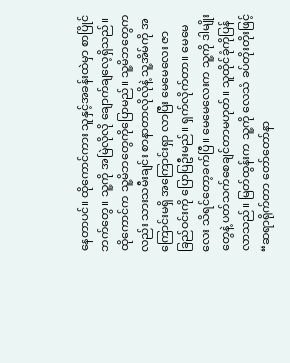နေတာပင်။ ထိုကောင်ကား သူနှင့်အခန်းထဲမှာ စာပြိုင်ဘက်တွေ။ သူ့ကို အမြဲလိုလို ချောက်ချလေ့ရှိသည်။ ထိုကောင်က သူ့မိဘတွေကိုပြောမည်။ သူ့မိဘတွေကလည်း သားသမီးချင်း စာနာတာလိုလိုနဲ့ သူ့အိမ်ကို အကြောင်းမရှိ အကြောင်းရှာ လာပြီး မေမေလေး ဇာခြည်ဝင်းကို ပြောပြဦးမည်။ ရှက်လိုက်တာ။ မေမေလေး သိရင်တော့ခက်ပြီ။ မေမေလေးက သူ့ကို ဒါမျိုးတွေနဲ့ ပတ်သက်စေချင်တာမဟုတ်။ သူထိုင်ခုံကိုပြန်လာသည်။ မြတ်ထွန်းက သူ့ကို လေသံ ခပ်တိုးတိုးဖြင့် “ဆရာရိုက်တာ တော်တော်နာ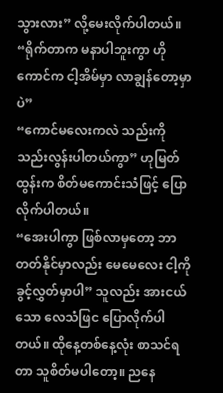သွားလား” လို့မေးလိုက်ပါတယ်။
“ရိုက်တာက မနာပါဘူးကွာ ဟိုကောင်က ငါ့အိမ်မှာ လာချွန်တော့မှာပဲ”
“ကောင်မလေးကလဲ သည်းကို သည်းလွန်းပါတယ်ကွာ” ဟုမြတ်ထွန်းက စိတ်မကောင်းသံဖြင့် ပြောလိုက်ပါတယ်။
“အေးပါကွာ ဖြစ်လာမှတော့ ဘာတတ်နိုင်မှာလည်း မေမေလေး ငါ့ကိုခွင့်လွှတ်မှာပါ” သူလည်း အားငယ်သော လေသံဖြင ပြောလိုက်ပါတယ်။ ထိုနေ့တစ်နေ့လုံး စာသင်ရတာ သူစိတ်မပါတော့။ ညနေ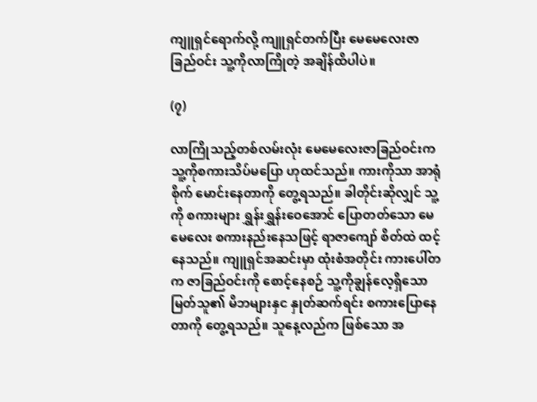ကျူရှင်ရောက်လို့ ကျူရှင်တက်ပြီး မေမေလေးဇာခြည်ဝင်း သူ့ကိုလာကြိုတဲ့ အချိန်ထိပါပဲ။

(၇)

လာကြိုသည့်တစ်လမ်းလုံး မေမေလေးဇာခြည်ဝင်းက သူ့ကိုစကားသိပ်မပြော ဟုထင်သည်။ ကားကိုသာ အာရုံစိုက် မောင်းနေတာကို တွေ့ရသည်။ ခါတိုင်းဆိုလျှင် သူ့ကို စကားများ ရွှန်းရွှန်းဝေအောင် ပြောတတ်သော မေမေလေး စကားနည်းနေသဖြင့် ရာဇာကျော် စိတ်ထဲ ထင့်နေသည်။ ကျူရှင်အဆင်းမှာ ထုံးစံအတိုင်း ကားပေါ်တက ဇာခြည်ဝင်းကို စောင့်နေစဉ် သူ့ကိုချွန်လေ့ရှိသော မြတ်သူ၏ မိဘများနှင နှုတ်ဆက်ရင်း စကားပြောနေတာကို တွေ့ရသည်။ သူနေ့လည်က ဖြစ်သော အ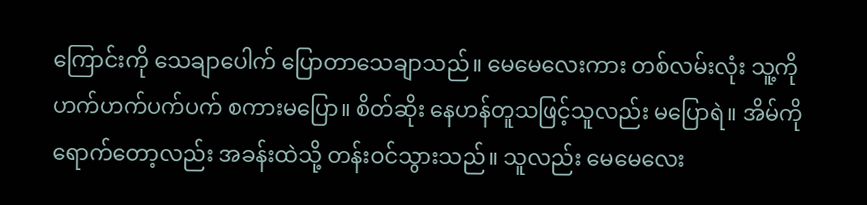ကြောင်းကို သေချာပေါက် ပြောတာသေချာသည်။ မေမေလေးကား တစ်လမ်းလုံး သူ့ကို ဟက်ဟက်ပက်ပက် စကားမပြော။ စိတ်ဆိုး နေဟန်တူသဖြင့်သူလည်း မပြောရဲ။ အိမ်ကိုရောက်တော့လည်း အခန်းထဲသို့ တန်းဝင်သွားသည်။ သူလည်း မေမေလေး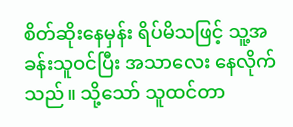စိတ်ဆိုးနေမှန်း ရိပ်မိသဖြင့် သူ့အခန်းသူဝင်ပြီး အသာလေး နေလိုက်သည်။ သို့သော် သူထင်တာ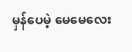မှန်ပေမဲ့ မေမေလေး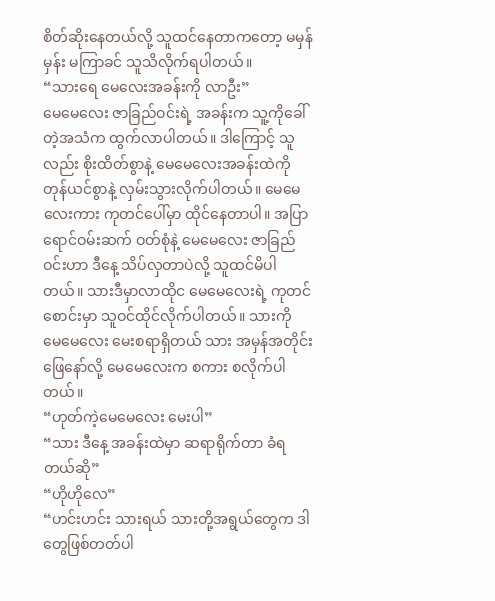စိတ်ဆိုးနေတယ်လို့ သူထင်နေတာကတော့ မမှန်မှန်း မကြာခင် သူသိလိုက်ရပါတယ်။
“သားရေ မေလေးအခန်းကို လာဦး”
မေမေလေး ဇာခြည်ဝင်းရဲ့ အခန်းက သူ့ကိုခေါ်တဲ့အသံက ထွက်လာပါတယ်။ ဒါကြောင့် သူလည်း စိုးထိတ်စွာနဲ့ မေမေလေးအခန်းထဲကို တုန်ယင်စွာနဲ့ လှမ်းသွားလိုက်ပါတယ်။ မေမေလေးကား ကုတင်ပေါ်မှာ ထိုင်နေတာပါ။ အပြာရောင်ဝမ်းဆက် ဝတ်စုံနဲ့ မေမေလေး ဇာခြည်ဝင်းဟာ ဒီနေ့ သိပ်လှတာပဲလို့ သူထင်မိပါတယ်။ သားဒီမှာလာထိုင မေမေလေးရဲ့ ကုတင်စောင်းမှာ သူဝင်ထိုင်လိုက်ပါတယ်။ သားကို မေမေလေး မေးစရာရှိတယ် သား အမှန်အတိုင်း ဖြေနော်လို့ မေမေလေးက စကား စလိုက်ပါတယ်။
“ဟုတ်ကဲ့မေမေလေး မေးပါ”
“သား ဒီနေ့ အခန်းထဲမှာ ဆရာရိုက်တာ ခံရတယ်ဆို”
“ဟိုဟိုလေ”
“ဟင်းဟင်း သားရယ် သားတို့အရွယ်တွေက ဒါတွေဖြစ်တတ်ပါ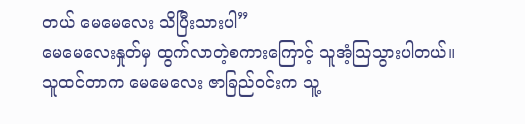တယ် မေမေလေး သိပြီးသားပါ”
မေမေလေးနှုတ်မှ ထွက်လာတဲ့စကားကြောင့် သူအံ့သြသွားပါတယ်။ သူထင်တာက မေမေလေး ဇာခြည်ဝင်းက သူ့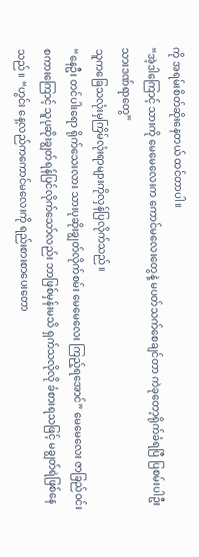ကို အရမ်းစိတ်ဆိုးနေတယ် ထင်တာပါ။
“အဲ့ဒါကြောင့် သားကို မေမေလေးက ကောင်မလေးတွေနဲ့ မပတ်သက်စေချင်တာ ကဲခုတော့ရိုက်ခံရပြီ ပြစမ်းပါဦးသားဒဏ်ရာတွေ”
သူကခြေသလုံးမှကြိမ်လုံးရာများကိုလှန်ပြလိုက်သည်။
“နေဦး တင်ပါးရော ရိုက်သေးလား သားပုဆိုးချွတ်လိုက်စမ်း မေမေလေး ကြည့်ရအောင်” မေမေလေး ဇာခြည်ဝင်း စကားကြောင့် သူပုဆိုးချွတ်ရန်ပြင်လိုက်သော်လည်း ဘာဖြစ်မှန်းမသိ ရှက်သလိုလို ခံစားရသဖြင့် မချွတ်ရဲဖြစ်နေသည်။ “ဟွင်း နေ့လည်ကကောင်မလေးကို ရည်းစားစာပေးတော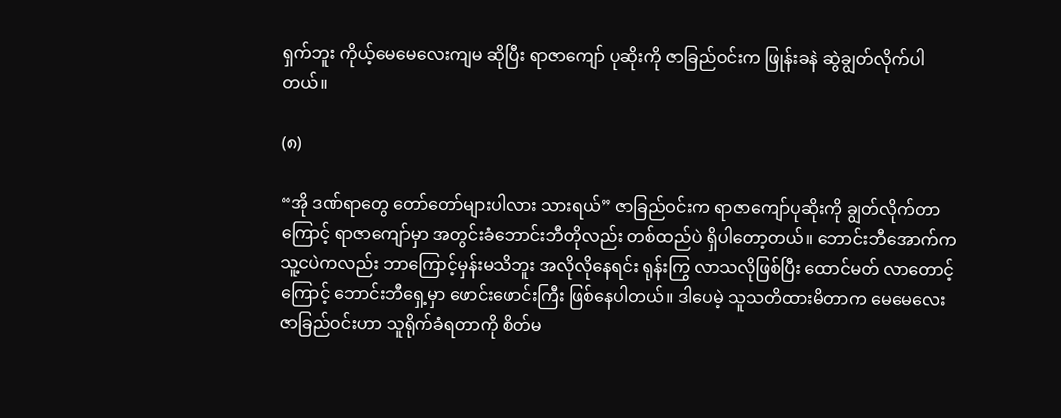ရှက်ဘူး ကိုယ့်မေမေလေးကျမ ဆိုပြီး ရာဇာကျော် ပုဆိုးကို ဇာခြည်ဝင်းက ဖြုန်းခနဲ ဆွဲချွတ်လိုက်ပါတယ်။

(၈)

“အို ဒဏ်ရာတွေ တော်တော်များပါလား သားရယ်” ဇာခြည်ဝင်းက ရာဇာကျော်ပုဆိုးကို ချွတ်လိုက်တာကြောင့် ရာဇာကျော်မှာ အတွင်းခံဘောင်းဘီတိုလည်း တစ်ထည်ပဲ ရှိပါတော့တယ်။ ဘောင်းဘီအောက်က သူ့ငပဲကလည်း ဘာကြောင့်မှန်းမသိဘူး အလိုလိုနေရင်း ရုန်းကြွ လာသလိုဖြစ်ပြီး ထောင်မတ် လာတောင့်ကြောင့် ဘောင်းဘီရှေ့မှာ ဖောင်းဖောင်းကြီး ဖြစ်နေပါတယ်။ ဒါပေမဲ့ သူသတိထားမိတာက မေမေလေးဇာခြည်ဝင်းဟာ သူရိုက်ခံရတာကို စိတ်မ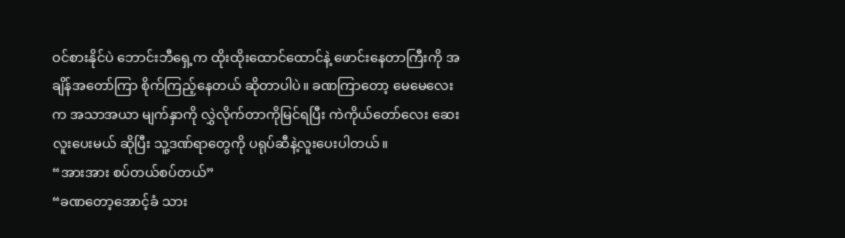ဝင်စားနိုင်ပဲ ဘောင်းဘီရှေ့က ထိုးထိုးထောင်ထောင်နဲ့ ဖောင်းနေတာကြီးကို အချိန်အတော်ကြာ စိုက်ကြည့်နေတယ် ဆိုတာပါပဲ။ ခဏကြာတော့ မေမေလေးက အသာအယာ မျက်နှာကို လွှဲလိုက်တာကိုမြင်ရပြီး ကဲကိုယ်တော်လေး ဆေးလူးပေးမယ် ဆိုပြီး သူ့ဒဏ်ရာတွေကို ပရုပ်ဆီနဲ့လူးပေးပါတယ်။
“အားအား စပ်တယ်စပ်တယ်”
“ခဏတော့အောင့်ခံ သား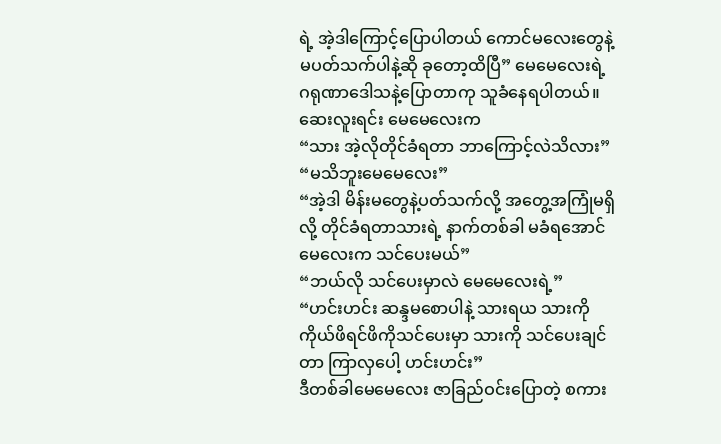ရဲ့ အဲ့ဒါကြောင့်ပြောပါတယ် ကောင်မလေးတွေနဲ့ မပတ်သက်ပါနဲ့ဆို ခုတော့ထိပြီ” မေမေလေးရဲ့ ဂရုဏာဒေါသနဲ့ပြောတာကု သူခံနေရပါတယ်။ ဆေးလူးရင်း မေမေလေးက
“သား အဲ့လိုတိုင်ခံရတာ ဘာကြောင့်လဲသိလား”
“မသိဘူးမေမေလေး”
“အဲ့ဒါ မိန်းမတွေနဲ့ပတ်သက်လို့ အတွေ့အကြုံမရှိလို့ တိုင်ခံရတာသားရဲ့ နာက်တစ်ခါ မခံရအောင် မေလေးက သင်ပေးမယ်”
“ဘယ်လို သင်ပေးမှာလဲ မေမေလေးရဲ့”
“ဟင်းဟင်း ဆန္ဒမစောပါနဲ့ သားရယ သားကို ကိုယ်ဖိရင်ဖိကိုသင်ပေးမှာ သားကို သင်ပေးချင်တာ ကြာလှပေါ့ ဟင်းဟင်း”
ဒီတစ်ခါမေမေလေး ဇာခြည်ဝင်းပြောတဲ့ စကား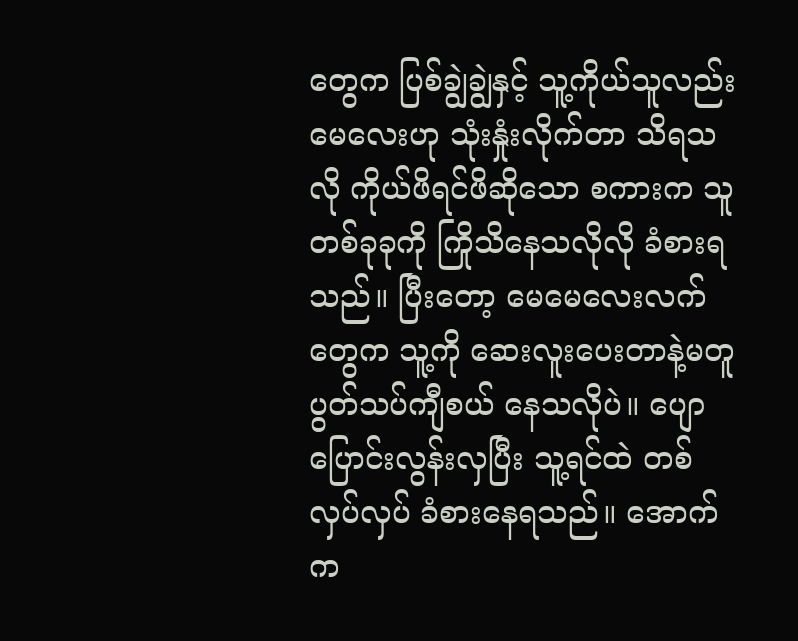တွေက ပြစ်ချွဲချွဲနှင့် သူ့ကိုယ်သူလည်း မေလေးဟု သုံးနှုံးလိုက်တာ သိရသလို ကိုယ်ဖိရင်ဖိဆိုသော စကားက သူတစ်ခုခုကို ကြိုသိနေသလိုလို ခံစားရသည်။ ပြီးတော့ မေမေလေးလက်တွေက သူ့ကို ဆေးလူးပေးတာနဲ့မတူ ပွတ်သပ်ကျီစယ် နေသလိုပဲ။ ပျောပြောင်းလွန်းလှပြီး သူ့ရင်ထဲ တစ်လှပ်လှပ် ခံစားနေရသည်။ အောက်က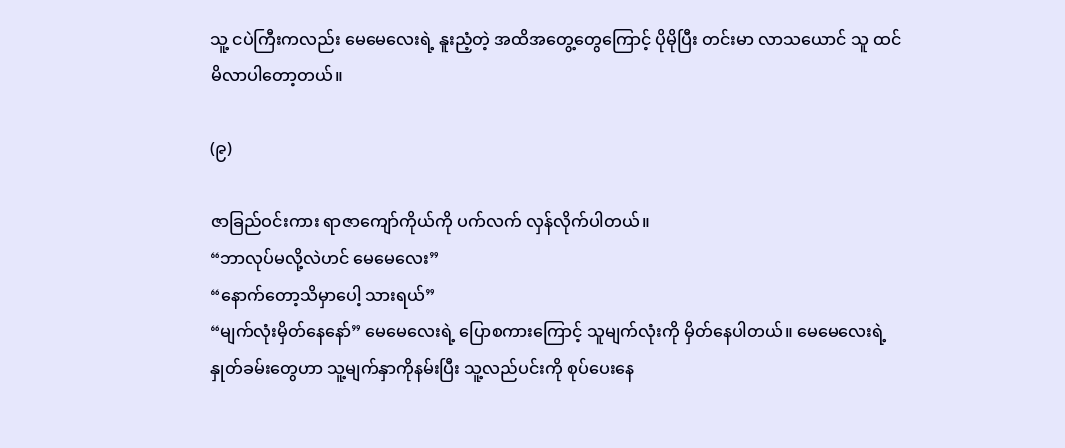သူ့ ငပဲကြီးကလည်း မေမေလေးရဲ့ နူးညံ့တဲ့ အထိအတွေ့တွေကြောင့် ပိုမိုပြီး တင်းမာ လာသယောင် သူ ထင်မိလာပါတော့တယ်။

(၉)

ဇာခြည်ဝင်းကား ရာဇာကျော်ကိုယ်ကို ပက်လက် လှန်လိုက်ပါတယ်။
“ဘာလုပ်မလို့လဲဟင် မေမေလေး”
“နောက်တော့သိမှာပေါ့ သားရယ်”
“မျက်လုံးမှိတ်နေနော်” မေမေလေးရဲ့ ပြောစကားကြောင့် သူမျက်လုံးကို မှိတ်နေပါတယ်။ မေမေလေးရဲ့ နှုတ်ခမ်းတွေဟာ သူ့မျက်နှာကိုနမ်းပြီး သူ့လည်ပင်းကို စုပ်ပေးနေ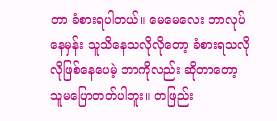တာ ခံစားရပါတယ်။ မေမေလေး ဘာလုပ်နေမှန်း သူသိနေသလိုလိုတော့ ခံစားရသလိုလိုဖြစ်နေပေမဲ့ ဘာကိုလည်း ဆိုတာတော့ သူမပြောတတ်ပါဘူး။ တဖြည်း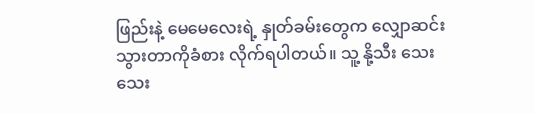ဖြည်းနဲ့ မေမေလေးရဲ့ နှုတ်ခမ်းတွေက လျှောဆင်း သွားတာကိုခံစား လိုက်ရပါတယ်။ သူ့ နို့သီး သေးသေး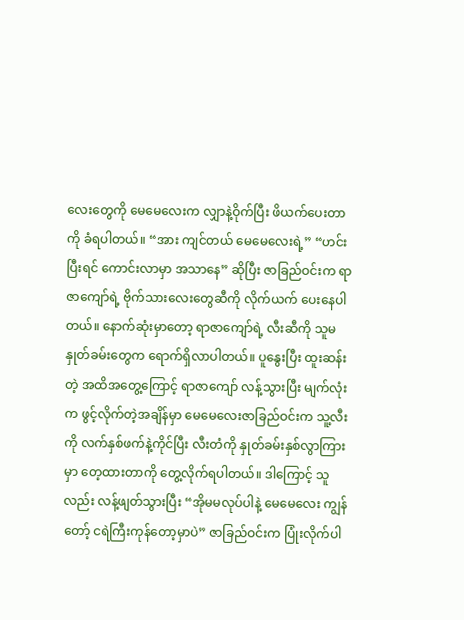လေးတွေကို မေမေလေးက လျှာနဲ့ဝိုက်ပြီး ဖိယက်ပေးတာကို ခံရပါတယ်။ “အား ကျင်တယ် မေမေလေးရဲ့” “ဟင်း ပြီးရင် ကောင်းလာမှာ အသာနေ” ဆိုပြီး ဇာခြည်ဝင်းက ရာဇာကျော်ရဲ့ ဗိုက်သားလေးတွေဆီကို လိုက်ယက် ပေးနေပါတယ်။ နောက်ဆုံးမှာတော့ ရာဇာကျော်ရဲ့ လီးဆီကို သူမနှုတ်ခမ်းတွေက ရောက်ရှိလာပါတယ်။ ပူနွေးပြီး ထူးဆန်းတဲ့ အထိအတွေ့ကြောင့် ရာဇာကျော် လန့်သွားပြီး မျက်လုံးက ဖွင့်လိုက်တဲ့အချိန်မှာ မေမေလေးဇာခြည်ဝင်းက သူ့လီးကို လက်နှစ်ဖက်နဲ့ကိုင်ပြီး လီးတံကို နှုတ်ခမ်းနှစ်လွာကြားမှာ တေ့ထားတာကို တွေ့လိုက်ရပါတယ်။ ဒါကြောင့် သူလည်း လန့်ဖျတ်သွားပြီး “အိုမမလုပ်ပါနဲ့ မေမေလေး ကျွန်တော့် ငရဲကြီးကုန်တော့မှာပဲ” ဇာခြည်ဝင်းက ပြုံးလိုက်ပါ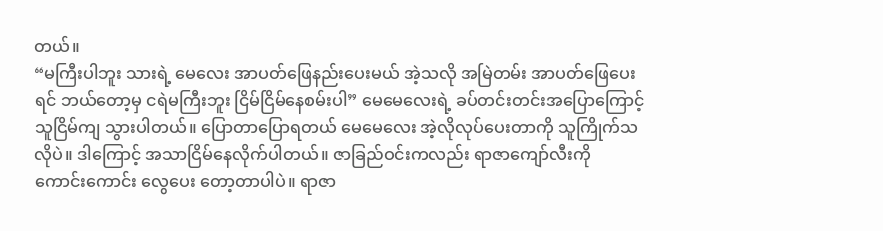တယ်။
“မကြီးပါဘူး သားရဲ့ မေလေး အာပတ်ဖြေနည်းပေးမယ် အဲ့သလို အမြဲတမ်း အာပတ်ဖြေပေးရင် ဘယ်တော့မှ ငရဲမကြီးဘူး ငြိမ်ငြိမ်နေစမ်းပါ” မေမေလေးရဲ့ ခပ်တင်းတင်းအပြောကြောင့် သူငြိမ်ကျ သွားပါတယ်။ ပြောတာပြောရတယ် မေမေလေး အဲ့လိုလုပ်ပေးတာကို သူကြိုက်သလိုပဲ။ ဒါကြောင့် အသာငြိမ်နေလိုက်ပါတယ်။ ဇာခြည်ဝင်းကလည်း ရာဇာကျော်လီးကို ကောင်းကောင်း လွေပေး တော့တာပါပဲ။ ရာဇာ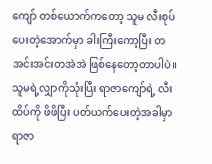ကျော် တစ်ယောက်ကတော့ သူမ လီးစုပ်ပေးတဲ့အောက်မှာ ခါးကြီးကော့ပြီး တအင်းအင်းတအဲအဲ ဖြစ်နေတော့တာပါပဲ။ သူမရဲ့လျှာကိုသုံးပြီး ရာဇာကျော်ရဲ့ လီးထိပ်ကို ဖိဖိပြီး ပတ်ယက်ပေးတဲ့အခါမှာ ရာဇာ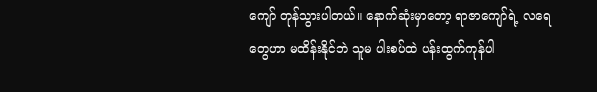ကျော် တုန်သွားပါတယ်။ နောက်ဆုံးမှာတော့ ရာဇာကျော်ရဲ့ လရေတွေဟာ မထိန်းနိုင်ဘဲ သူမ ပါးစပ်ထဲ ပန်းထွက်ကုန်ပါ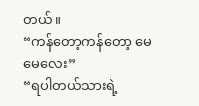တယ်။
“ကန်တော့ကန်တော့ မေမေလေး”
“ရပါတယ်သားရဲ့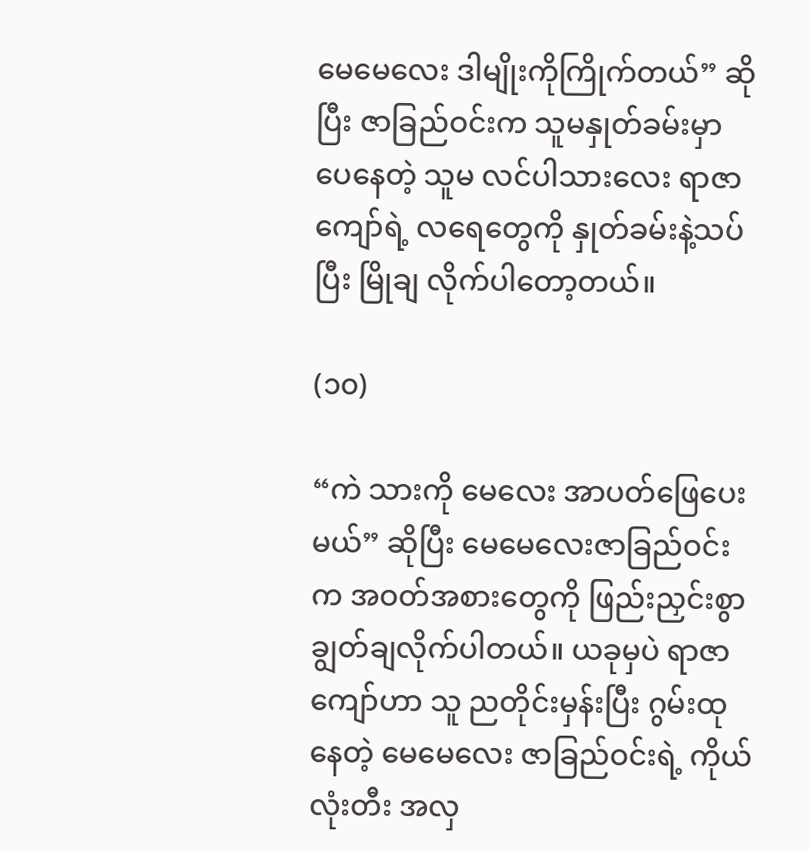မေမေလေး ဒါမျိုးကိုကြိုက်တယ်” ဆိုပြီး ဇာခြည်ဝင်းက သူမနှုတ်ခမ်းမှာ ပေနေတဲ့ သူမ လင်ပါသားလေး ရာဇာကျော်ရဲ့ လရေတွေကို နှုတ်ခမ်းနဲ့သပ်ပြီး မြိုချ လိုက်ပါတော့တယ်။

(၁၀)

“ကဲ သားကို မေလေး အာပတ်ဖြေပေးမယ်” ဆိုပြီး မေမေလေးဇာခြည်ဝင်းက အဝတ်အစားတွေကို ဖြည်းညှင်းစွာ ချွတ်ချလိုက်ပါတယ်။ ယခုမှပဲ ရာဇာကျော်ဟာ သူ ညတိုင်းမှန်းပြီး ဂွမ်းထုနေတဲ့ မေမေလေး ဇာခြည်ဝင်းရဲ့ ကိုယ်လုံးတီး အလှ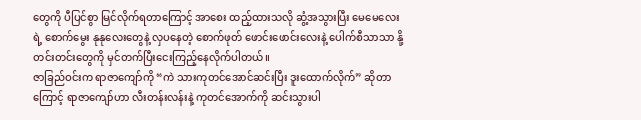တွေကို ပီပြင်စွာ မြင်လိုက်ရတာကြောင့် အာစေး ထည့်ထားသလို ဆွံ့အသွားပြီး မေမေလေးရဲ့ စောက်မွေး နုနုလေးတွေနဲ့ လှပနေတဲ့ စောက်ဖုတ် ဖောင်းဖောင်းလေးနဲ့ ပေါက်စီသာသာ နို့တင်းတင်းတွေကို မှင်တက်ပြီးငေးကြည့်နေလိုက်ပါတယ်။
ဇာခြည်ဝင်းက ရာဇာကျော်ကို “ကဲ သားကုတင်အောင်ဆင်းပြီး ဒူးထောက်လိုက်” ဆိုတာကြောင့် ရာဇာကျော်ဟာ လီးတန်းလန်းနဲ့ ကုတင်အောက်ကို ဆင်းသွားပါ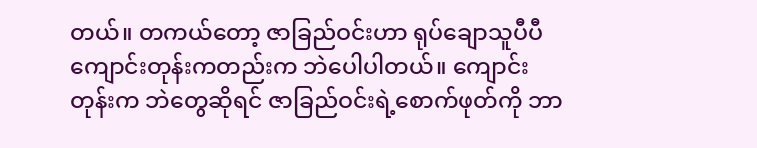တယ်။ တကယ်တော့ ဇာခြည်ဝင်းဟာ ရုပ်ချောသူပီပီ ကျောင်းတုန်းကတည်းက ဘဲပေါပါတယ်။ ကျောင်းတုန်းက ဘဲတွေဆိုရင် ဇာခြည်ဝင်းရဲ့စောက်ဖုတ်ကို ဘာ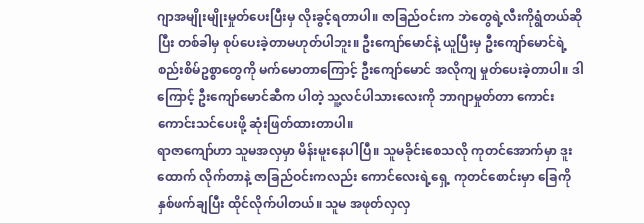ဂျာအမျိုးမျိုးမှုတ်ပေးပြီးမှ လိုးခွင့်ရတာပါ။ ဇာခြည်ဝင်းက ဘဲတွေရဲ့လီးကိုရွံတယ်ဆိုပြီး တစ်ခါမှ စုပ်ပေးခဲ့တာမဟုတ်ပါဘူး။ ဦးကျော်မောင်နဲ့ ယူပြီးမှ ဦးကျော်မောင်ရဲ့စည်းစိမ်ဥစ္စာတွေကို မက်မောတာကြောင့် ဦးကျော်မောင် အလိုကျ မှုတ်ပေးခဲ့တာပါ။ ဒါကြောင့် ဦးကျော်မောင်ဆီက ပါတဲ့ သူ့လင်ပါသားလေးကို ဘာဂျာမှုတ်တာ ကောင်းကောင်းသင်ပေးဖို့ ဆုံးဖြတ်ထားတာပါ။
ရာဇာကျော်ဟာ သူမအလှမှာ မိန်းမူးနေပါပြီ။ သူမခိုင်းစေသလို ကုတင်အောက်မှာ ဒူးထောက် လိုက်တာနဲ့ ဇာခြည်ဝင်းကလည်း ကောင်လေးရဲ့ရှေ့ ကုတင်စောင်းမှာ ခြေကို နှစ်ဖက်ချပြီး ထိုင်လိုက်ပါတယ်။ သူမ အဖုတ်လှလှ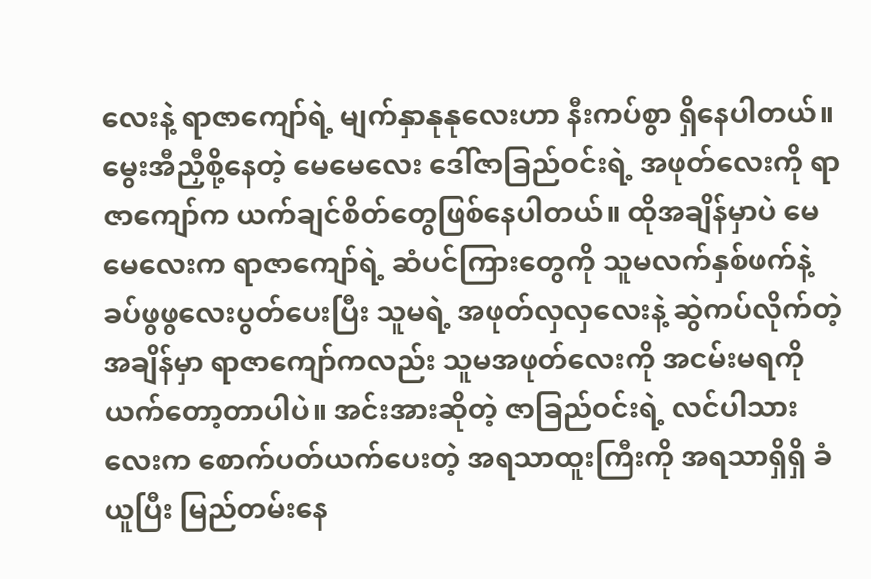လေးနဲ့ ရာဇာကျော်ရဲ့ မျက်နှာနုနုလေးဟာ နီးကပ်စွာ ရှိနေပါတယ်။ မွေးအီညှီစို့နေတဲ့ မေမေလေး ဒေါ်ဇာခြည်ဝင်းရဲ့ အဖုတ်လေးကို ရာဇာကျော်က ယက်ချင်စိတ်တွေဖြစ်နေပါတယ်။ ထိုအချိန်မှာပဲ မေမေလေးက ရာဇာကျော်ရဲ့ ဆံပင်ကြားတွေကို သူမလက်နှစ်ဖက်နဲ့ ခပ်ဖွဖွလေးပွတ်ပေးပြီး သူမရဲ့ အဖုတ်လှလှလေးနဲ့ ဆွဲကပ်လိုက်တဲ့အချိန်မှာ ရာဇာကျော်ကလည်း သူမအဖုတ်လေးကို အငမ်းမရကို ယက်တော့တာပါပဲ။ အင်းအားဆိုတဲ့ ဇာခြည်ဝင်းရဲ့ လင်ပါသားလေးက စောက်ပတ်ယက်ပေးတဲ့ အရသာထူးကြီးကို အရသာရှိရှိ ခံယူပြီး မြည်တမ်းနေ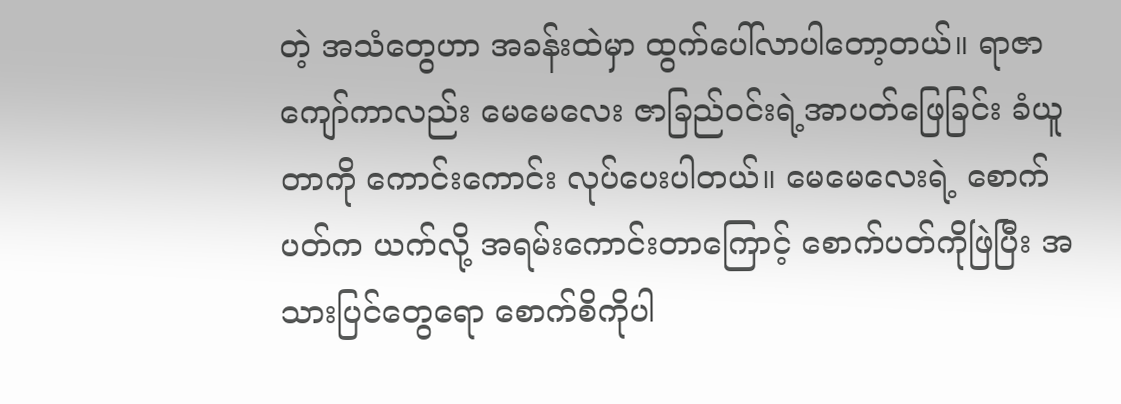တဲ့ အသံတွေဟာ အခန်းထဲမှာ ထွက်ပေါ်လာပါတော့တယ်။ ရာဇာကျော်ကာလည်း မေမေလေး ဇာခြည်ဝင်းရဲ့အာပတ်ဖြေခြင်း ခံယူတာကို ကောင်းကောင်း လုပ်ပေးပါတယ်။ မေမေလေးရဲ့ စောက်ပတ်က ယက်လို့ အရမ်းကောင်းတာကြောင့် စောက်ပတ်ကိုဖြဲပြီး အသားပြင်တွေရော စောက်စိကိုပါ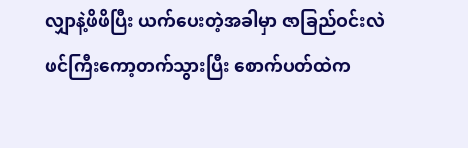လျှာနဲ့ဖိဖိပြီး ယက်ပေးတဲ့အခါမှာ ဇာခြည်ဝင်းလဲ ဖင်ကြီးကော့တက်သွားပြီး စောက်ပတ်ထဲက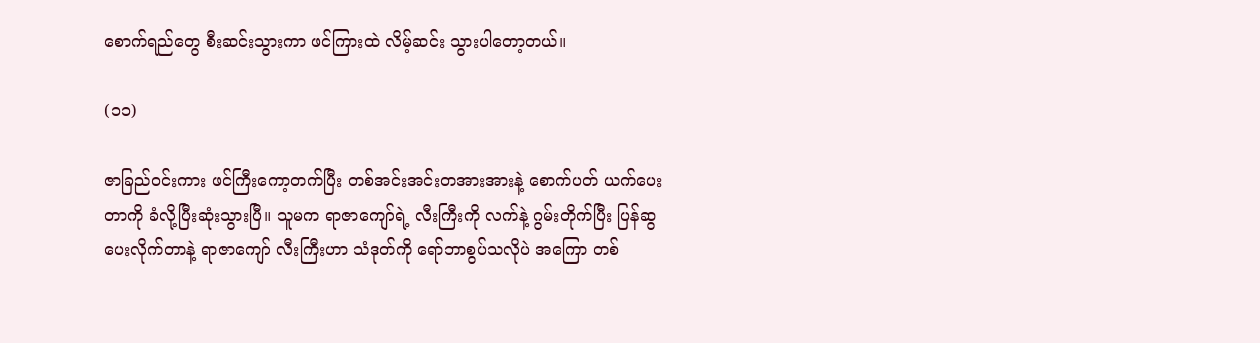စောက်ရည်တွေ စီးဆင်းသွားကာ ဖင်ကြားထဲ လိမ့်ဆင်း သွားပါတော့တယ်။

(၁၁)

ဇာခြည်ဝင်းကား ဖင်ကြီးကော့တက်ပြီး တစ်အင်းအင်းတအားအားနဲ့ စောက်ပတ် ယက်ပေးတာကို ခံလို့ပြီးဆုံးသွားပြီ။ သူမက ရာဇာကျော်ရဲ့ လီးကြီးကို လက်နဲ့ ဂွမ်းတိုက်ပြီး ပြန်ဆွပေးလိုက်တာနဲ့ ရာဇာကျော် လီးကြီးဟာ သံဒုတ်ကို ရော်ဘာစွပ်သလိုပဲ အကြော တစ်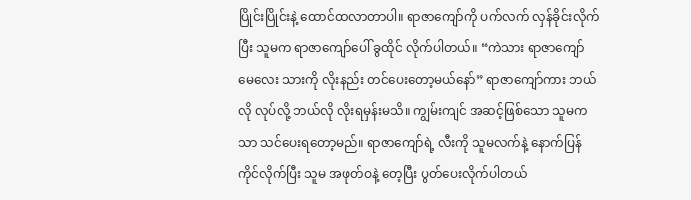ပြိုင်းပြိုင်းနဲ့ ထောင်ထလာတာပါ။ ရာဇာကျော်ကို ပက်လက် လှန်ခိုင်းလိုက်ပြီး သူမက ရာဇာကျော်ပေါ် ခွထိုင် လိုက်ပါတယ်။ “ကဲသား ရာဇာကျော် မေလေး သားကို လိုးနည်း တင်ပေးတော့မယ်နော်” ရာဇာကျော်ကား ဘယ်လို လုပ်လို့ ဘယ်လို လိုးရမှန်းမသိ။ ကျွမ်းကျင် အဆင့်ဖြစ်သော သူမကသာ သင်ပေးရတော့မည်။ ရာဇာကျော်ရဲ့ လီးကို သူမလက်နဲ့ နောက်ပြန် ကိုင်လိုက်ပြီး သူမ အဖုတ်ဝနဲ့ တေ့ပြီး ပွတ်ပေးလိုက်ပါတယ်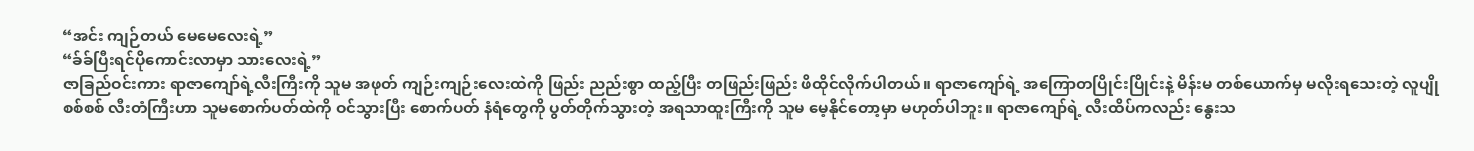“အင်း ကျဉ်တယ် မေမေလေးရဲ့”
“ခ်ခ်ပြီးရင်ပိုကောင်းလာမှာ သားလေးရဲ့”
ဇာခြည်ဝင်းကား ရာဇာကျော်ရဲ့လီးကြီးကို သူမ အဖုတ် ကျဉ်းကျဉ်းလေးထဲကို ဖြည်း ညည်းစွာ ထည့်ပြီး တဖြည်းဖြည်း ဖိထိုင်လိုက်ပါတယ်။ ရာဇာကျော်ရဲ့ အကြောတပြိုင်းပြိုင်းနဲ့ မိန်းမ တစ်ယောက်မှ မလိုးရသေးတဲ့ လူပျိုစစ်စစ် လီးတံကြီးဟာ သူမစောက်ပတ်ထဲကို ဝင်သွားပြီး စောက်ပတ် နံရံတွေကို ပွတ်တိုက်သွားတဲ့ အရသာထူးကြီးကို သူမ မေ့နိုင်တော့မှာ မဟုတ်ပါဘူး။ ရာဇာကျော်ရဲ့ လီးထိပ်ကလည်း နွေးသ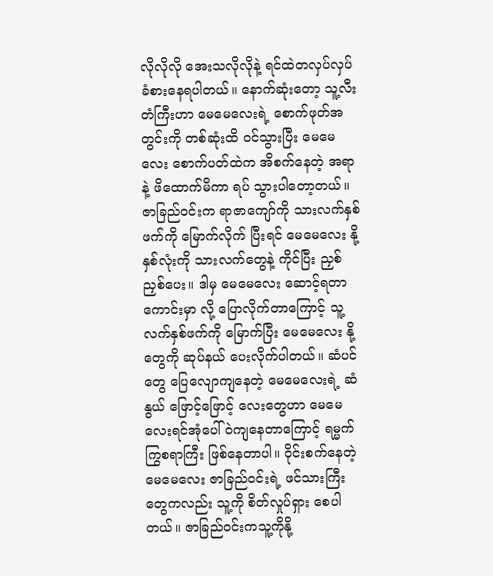လိုလိုလို အေးသလိုလိုနဲ့ ရင်ထဲတလှပ်လှပ် ခံစားနေရပါတယ်။ နောက်ဆုံးတော့ သူ့လီးတံကြီးဟာ မေမေလေးရဲ့ စောက်ဖုတ်အတွင်းကို တစ်ဆုံးထိ ဝင်သွားပြီး မေမေလေး စောက်ပတ်ထဲက အိစက်နေတဲ့ အရာနဲ့ ဖိထောက်မိကာ ရပ် သွားပါတော့တယ်။
ဇာခြည်ဝင်းက ရာဇာကျော်ကို သားလက်နှစ်ဖက်ကို မြောက်လိုက် ပြီးရင် မေမေလေး နို့နှစ်လုံးကို သားလက်တွေနဲ့ ကိုင်ပြီး ညှစ်ညှစ်ပေး။ ဒါမှ မေမေလေး ဆောင့်ရတာ ကောင်းမှာ လို့ ပြောလိုက်တာကြောင့် သူ့လက်နှစ်ဖက်ကို မြောက်ပြီး မေမေလေး နို့တွေကို ဆုပ်နယ် ပေးလိုက်ပါတယ်။ ဆံပင်တွေ ပြေလျောကျနေတဲ့ မေမေလေးရဲ့ ဆံနွယ် ဖြောင့်ဖြောင့် လေးတွေဟာ မေမေလေးရင်အုံပေါ် ဝဲကျနေတာကြောင့် ရမ္မက်ကြွစရာကြီး ဖြစ်နေတာပါ။ ဝိုင်းစက်နေတဲ့ မေမေလေး ဇာခြည်ဝင်းရဲ့ ဖင်သားကြီးတွေကလည်း သူ့ကို စိတ်လှုပ်ရှား စေပါတယ်။ ဇာခြည်ဝင်းကသူ့ကိုနို့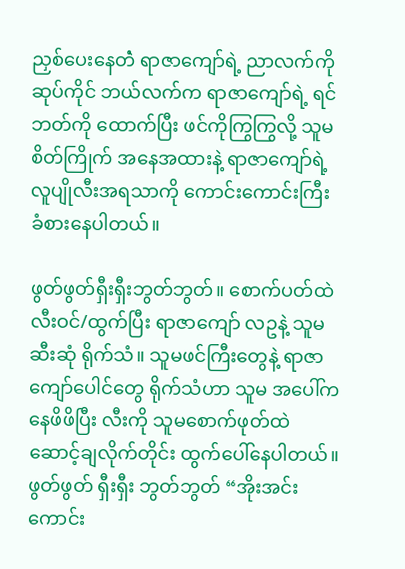ညှစ်ပေးနေတဲံ ရာဇာကျော်ရဲ့ ညာလက်ကို ဆုပ်ကိုင် ဘယ်လက်က ရာဇာကျော်ရဲ့ ရင်ဘတ်ကို ထောက်ပြီး ဖင်ကိုကြွကြွလို့ သူမစိတ်ကြိုက် အနေအထားနဲ့ ရာဇာကျော်ရဲ့ လူပျိုလီးအရသာကို ကောင်းကောင်းကြီး ခံစားနေပါတယ်။

ဖွတ်ဖွတ်ရှီးရှီးဘွတ်ဘွတ်။ စောက်ပတ်ထဲ လီးဝင်/ထွက်ပြီး ရာဇာကျော် လဥနဲ့ သူမဆီးဆုံ ရိုက်သံ။ သူမဖင်ကြီးတွေနဲ့ ရာဇာကျော်ပေါင်တွေ ရိုက်သံဟာ သူမ အပေါ်ကနေဖိဖိပြီး လီးကို သူမစောက်ဖုတ်ထဲ ဆောင့်ချလိုက်တိုင်း ထွက်ပေါ်နေပါတယ်။ ဖွတ်ဖွတ် ရှီးရှီး ဘွတ်ဘွတ် “အိုးအင်း ကောင်း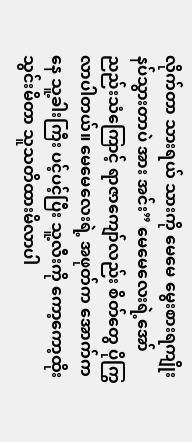လိုက်တာ သားရယ် သားကို မေမေ မွေးစားရကျိုး နပ်သွားတာပဲ အား အင်း” မေမေလေးရဲ့အော် ညည်းသံကြောင့် ရာဇာကျော်လည်း စိတ်တွေ ပိုကြွလာပါတယ်။ မေမေလေးရဲ့ အဖုတ်က အောက်ကနေ သူ့ခါးကြီး ပင့်ပင့်ပြီး သူ့လီးကို ကော့ကော့ထိုးသွင်းမိတာ သူသတိထားမိလာပါ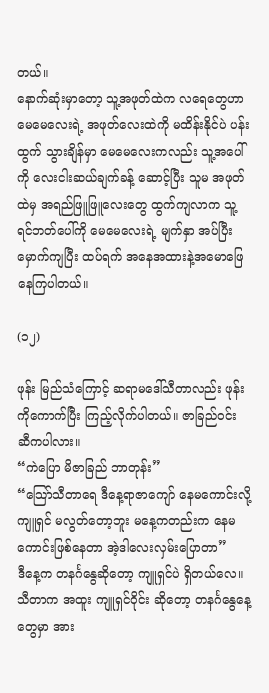တယ်။
နောက်ဆုံးမှာတော့ သူ့အဖုတ်ထဲက လရေတွေဟာ မေမေလေးရဲ့ အဖုတ်လေးထဲကို မထိန်းနိုင်ပဲ ပန်းထွက် သွားချိန်မှာ မေမေလေးကလည်း သူ့အပေါ်ကို လေးငါးဆယ်ချက်ခန့် ဆောင့်ပြီး သူမ အဖုတ်ထဲမှ အရည်ဖြူဖြူလေးတွေ ထွက်ကျလာက သူ့ရင်ဘတ်ပေါ်ကို မေမေလေးရဲ့ မျက်နှာ အပ်ပြီး မှောက်ကျပြီး ထပ်ရက် အနေအထားနဲ့အမောဖြေနေကြပါတယ်။

(၁၂)

ဖုန်း မြည်သံကြောင့် ဆရာမဒေါ်သီတာလည်း ဖုန်းကိုကောက်ပြီး ကြည့်လိုက်ပါတယ်။ ဇာခြည်ဝင်း ဆီကပါလား။
“ကဲပြော မိဇာခြည် ဘာတုန်း”
“သြော်သီတာရေ ဒီနေ့ရာဇာကျော် နေမကောင်းလို့ ကျူရှင် မလွတ်တော့ဘူး မနေ့ကတည်းက နေမကောင်းဖြစ်နေတာ အဲ့ဒါလေးလှမ်းပြောတာ”
ဒီနေ့က တနင်္ဂနွေဆိုတော့ ကျူရှင်ပဲ ရှိတယ်လေ။ သီတာက အထူး ကျူရှင်ဝိုင်း ဆိုတော့ တနင်္ဂနွေနေ့တွေမှာ အား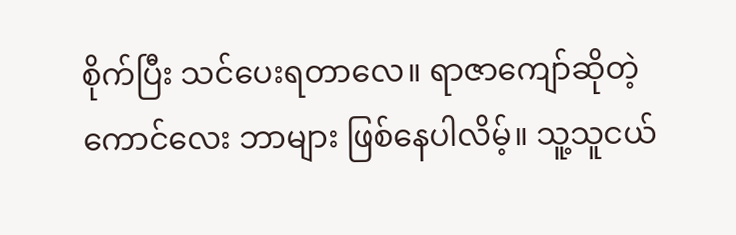စိုက်ပြီး သင်ပေးရတာလေ။ ရာဇာကျော်ဆိုတဲ့ ကောင်လေး ဘာများ ဖြစ်နေပါလိမ့်။ သူ့သူငယ်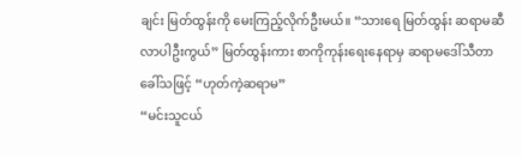ချင်း မြတ်ထွန်းကို မေးကြည့်လိုက်ဦးမယ်။ “သားရေ မြတ်ထွန်း ဆရာမဆီလာပါဦးကွယ်” မြတ်ထွန်းကား စာကိုကုန်းရေးနေရာမှ ဆရာမဒေါ်သီတာခေါ်သဖြင့် “ဟုတ်ကဲ့ဆရာမ”
“မင်းသူငယ်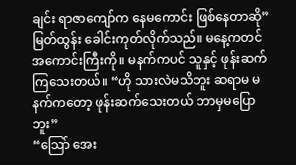ချင်း ရာဇာကျော်က နေမကောင်း ဖြစ်နေတာဆို” မြတ်ထွန်း ခေါင်းကုတ်လိုက်သည်။ မနေ့ကတင် အကောင်းကြီးကို။ မနက်ကပင် သူနှင့် ဖုန်းဆက်ကြသေးတယ်။ “ဟို သားလဲမသိဘူး ဆရာမ မနက်ကတော့ ဖုန်းဆက်သေးတယ် ဘာမှမပြောဘူး”
“သြော် အေး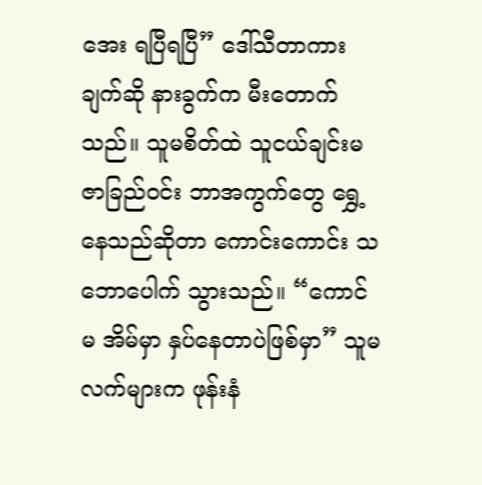အေး ရပြီရပြီ” ဒေါ်သီတာကား ချက်ဆို နားခွက်က မီးတောက်သည်။ သူမစိတ်ထဲ သူငယ်ချင်းမ ဇာခြည်ဝင်း ဘာအကွက်တွေ ရွှေ့နေသည်ဆိုတာ ကောင်းကောင်း သဘောပေါက် သွားသည်။ “ကောင်မ အိမ်မှာ နှပ်နေတာပဲဖြစ်မှာ” သူမလက်များက ဖုန်းနံ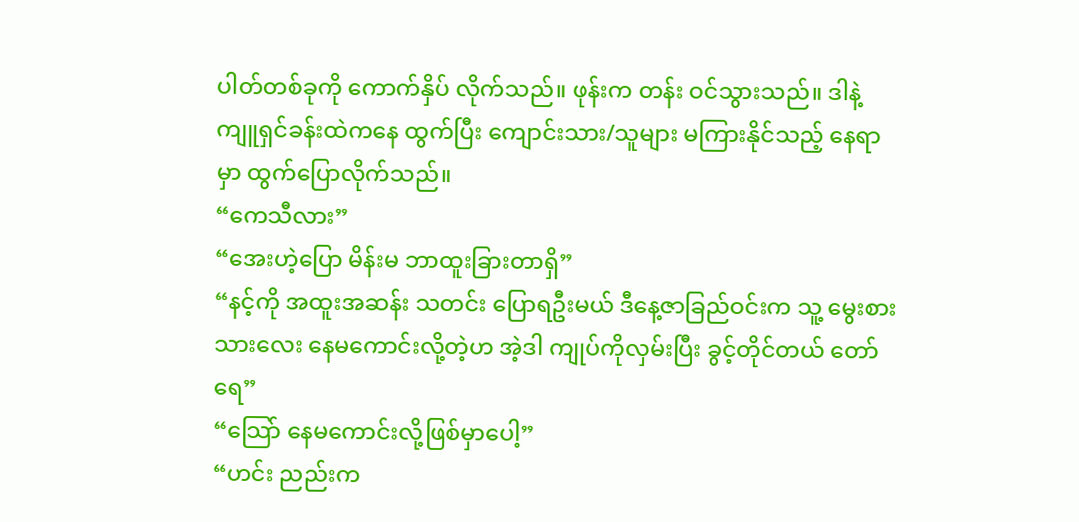ပါတ်တစ်ခုကို ကောက်နှိပ် လိုက်သည်။ ဖုန်းက တန်း ဝင်သွားသည်။ ဒါနဲ့ ကျူရှင်ခန်းထဲကနေ ထွက်ပြီး ကျောင်းသား/သူများ မကြားနိုင်သည့် နေရာမှာ ထွက်ပြောလိုက်သည်။
“ကေသီလား”
“အေးဟဲ့ပြော မိန်းမ ဘာထူးခြားတာရှိ”
“နင့်ကို အထူးအဆန်း သတင်း ပြောရဦးမယ် ဒီနေ့ဇာခြည်ဝင်းက သူ့ မွေးစားသားလေး နေမကောင်းလို့တဲ့ဟ အဲ့ဒါ ကျုပ်ကိုလှမ်းပြီး ခွင့်တိုင်တယ် တော်ရေ”
“သြော် နေမကောင်းလို့ဖြစ်မှာပေါ့”
“ဟင်း ညည်းက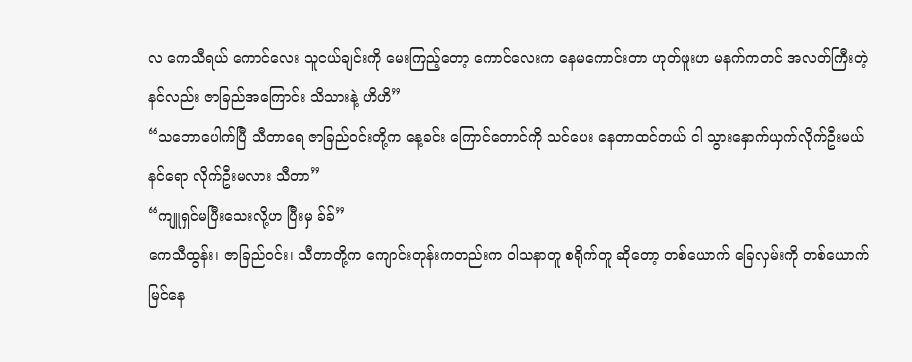လ ကေသီရယ် ကောင်လေး သူငယ်ချင်းကို မေးကြည့်တော့ ကောင်လေးက နေမကောင်းတာ ဟုတ်ဖူးဟ မနက်ကတင် အလတ်ကြီးတဲ့ နင်လည်း ဇာခြည်အကြောင်း သိသားနဲ့ ဟိဟိ”
“သဘောပေါက်ပြီ သီတာရေ ဇာခြည်ဝင်းတို့က နေ့ခင်း ကြောင်တောင်ကို သင်ပေး နေတာထင်တယ် ငါ သွားနှောက်ယှက်လိုက်ဦးမယ် နင်ရော လိုက်ဦးမလား သီတာ”
“ကျူရှင်မပြီးသေးလို့ဟ ပြီးမှ ခ်ခ်”
ကေသီထွန်း၊ ဇာခြည်ဝင်း၊ သီတာတို့က ကျောင်းတုန်းကတည်းက ၀ါသနာတူ စရိုက်တူ ဆိုတော့ တစ်ယောက် ခြေလှမ်းကို တစ်ယောက်မြင်နေ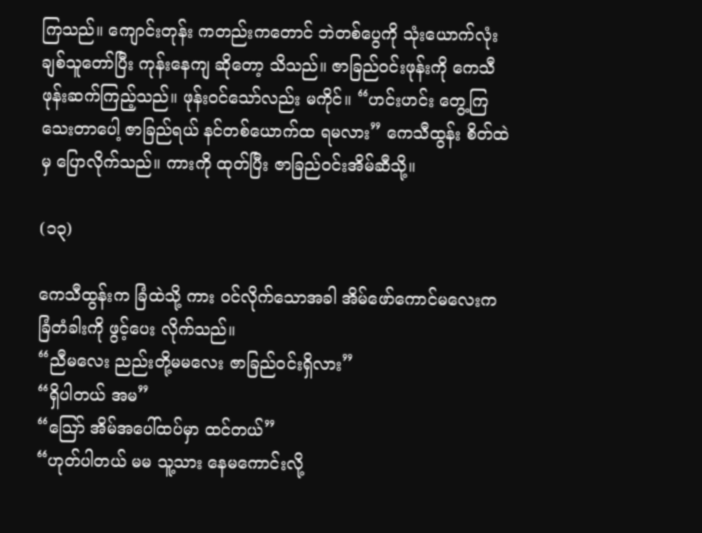ကြသည်။ ကျောင်းတုန်း ကတည်းကတောင် ဘဲတစ်ပွေကို သုံးယောက်လုံး ချစ်သူတော်ပြီး ကုန်းနေကျ ဆိုတော့ သိသည်။ ဇာခြည်ဝင်းဖုန်းကို ကေသီ ဖုန်းဆက်ကြည့်သည်။ ဖုန်းဝင်သော်လည်း မကိုင်။ “ဟင်းဟင်း တွေ့ကြသေးတာပေါ့ ဇာခြည်ရယ် နင်တစ်ယောက်ထ ရမလား” ကေသီထွန်း စိတ်ထဲမှ ပြောလိုက်သည်။ ကားကို ထုတ်ပြီး ဇာခြည်ဝင်းအိမ်ဆီသို့။

(၁၃)

ကေသီထွန်းက ခြံထဲသို့ ကား ဝင်လိုက်သောအခါ အိမ်ဖော်ကောင်မလေးက ခြံတံခါးကို ဖွင့်ပေး လိုက်သည်။
“ညီမလေး ညည်းတို့မမလေး ဇာခြည်ဝင်းရှိလား”
“ရှိပါတယ် အမ”
“သြော် အိမ်အပေါ်ထပ်မှာ ထင်တယ်”
“ဟုတ်ပါတယ် မမ သူ့သား နေမကောင်းလို့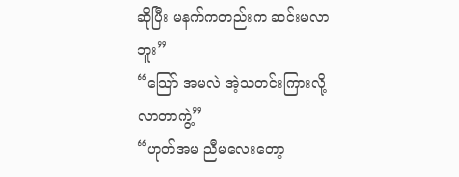ဆိုပြီး မနက်ကတည်းက ဆင်းမလာဘူး”
“သြော် အမလဲ အဲ့သတင်းကြားလို့ လာတာကွဲ့”
“ဟုတ်အမ ညီမလေးတော့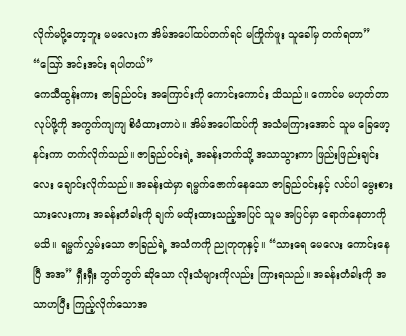လိုက်မပို့တော့ဘူး မမလေးက အိမ်အပေါ်ထပ်တက်ရင် မကြိုက်ဖူး သူခေါ်မှ တက်ရတာ”
“သြော် အင်းအင်း ရပါတယ်”
ကေသီထွန်းကား ဇာခြည်ဝင်း အကြောင်းကို ကောင်းကောင်း သိသည်။ ကောင်မ မဟုတ်တာလုပ်ဖို့ကို အကွက်ကျကျ စိမံထားတာပဲ။ အိမ်အပေါ်ထပ်ကို အသံမကြားအောင် သူမ ခြေဖော့နင်းကာ တက်လိုက်သည်။ ဇာခြည်ဝင်းရဲ့ အခန်းဘက်သို့ အသာသွားကာ ဖြည်းဖြည်းချင်းလေး ချောင်းလိုက်သည်။ အခန်းထဲမှာ ရမ္မက်ဇောက်နေသော ဇာခြည်ဝင်းနှင့် လင်ပါ မွေးစား သားလေးကား အခန်းတံခါးကို ချက် မထိုးထားသည့်အပြင် သူမ အပြင်မှာ ရောက်နေတာကို မသိ။ ရမ္မက်လွှမ်းသော ဇာခြည်ရဲ့ အသံကကို ညုတုတုနှင့်။ “သားရေ မေလေး ကောင်းနေပြီ အအ” ရှီးရှီး ဘွတ်ဘွတ် ဆိုသော လိုးသံများကိုလည်း ကြားရသည်။ အခန်းတံခါးကို အသာဟပြီး ကြည့်လိုက်သောအ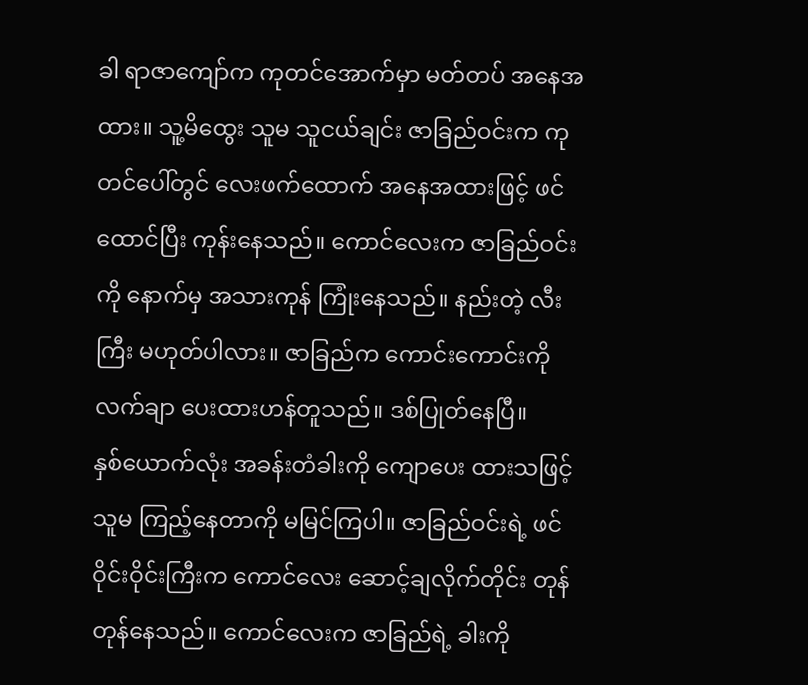ခါ ရာဇာကျော်က ကုတင်အောက်မှာ မတ်တပ် အနေအထား။ သူ့မိထွေး သူမ သူငယ်ချင်း ဇာခြည်ဝင်းက ကုတင်ပေါ်တွင် လေးဖက်ထောက် အနေအထားဖြင့် ဖင်ထောင်ပြီး ကုန်းနေသည်။ ကောင်လေးက ဇာခြည်ဝင်းကို နောက်မှ အသားကုန် ကြုံးနေသည်။ နည်းတဲ့ လီးကြီး မဟုတ်ပါလား။ ဇာခြည်က ကောင်းကောင်းကို လက်ချာ ပေးထားဟန်တူသည်။ ဒစ်ပြုတ်နေပြီ။
နှစ်ယောက်လုံး အခန်းတံခါးကို ကျောပေး ထားသဖြင့် သူမ ကြည့်နေတာကို မမြင်ကြပါ။ ဇာခြည်ဝင်းရဲ့ ဖင်ဝိုင်းဝိုင်းကြီးက ကောင်လေး ဆောင့်ချလိုက်တိုင်း တုန်တုန်နေသည်။ ကောင်လေးက ဇာခြည်ရဲ့ ခါးကို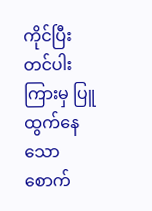ကိုင်ပြီး တင်ပါးကြားမှ ပြူထွက်နေသော စောက်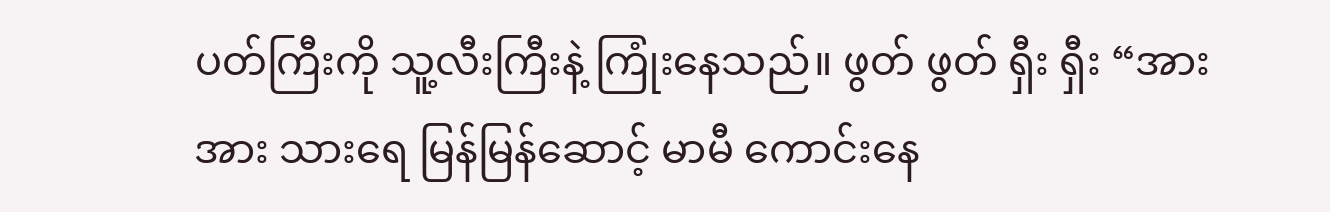ပတ်ကြီးကို သူ့လီးကြီးနဲ့ ကြုံးနေသည်။ ဖွတ် ဖွတ် ရှီး ရှီး “အား အား သားရေ မြန်မြန်ဆောင့် မာမီ ကောင်းနေ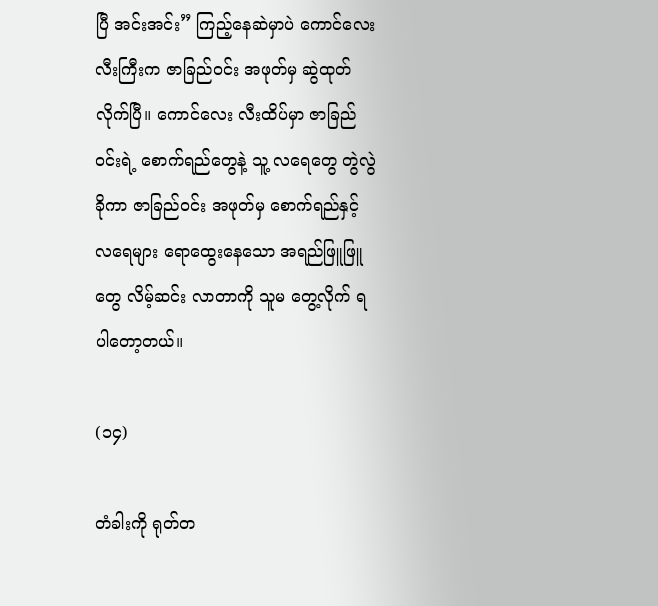ပြီ အင်းအင်း” ကြည့်နေဆဲမှာပဲ ကောင်လေး လီးကြီးက ဇာခြည်ဝင်း အဖုတ်မှ ဆွဲထုတ်လိုက်ပြီ။ ကောင်လေး လီးထိပ်မှာ ဇာခြည်ဝင်းရဲ့ စောက်ရည်တွေနဲ့ သူ့ လရေတွေ တွဲလွဲခိုကာ ဇာခြည်ဝင်း အဖုတ်မှ စောက်ရည်နှင့် လရေများ ရောထွေးနေသော အရည်ဖြူဖြူတွေ လိမ့်ဆင်း လာတာကို သူမ တွေ့လိုက် ရပါတော့တယ်။

(၁၄)

တံခါးကို ရုတ်တ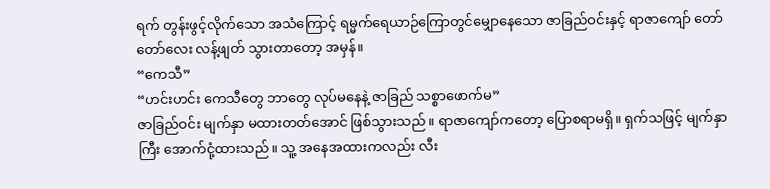ရက် တွန်းဖွင့်လိုက်သော အသံကြောင့် ရမ္မက်ရေယာဉ်ကြောတွင်မျှောနေသော ဇာခြည်ဝင်းနှင့် ရာဇာကျော် တော်တော်လေး လန့်ဖျတ် သွားတာတော့ အမှန်။
“ကေသီ”
“ဟင်းဟင်း ကေသီတွေ ဘာတွေ လုပ်မနေနဲ့ ဇာခြည် သစ္စာဖောက်မ”
ဇာခြည်ဝင်း မျက်နှာ မထားတတ်အောင် ဖြစ်သွားသည်။ ရာဇာကျော်ကတော့ ပြောစရာမရှိ။ ရှက်သဖြင့် မျက်နှာကြီး အောက်ငုံ့ထားသည်။ သူ့ အနေအထားကလည်း လီး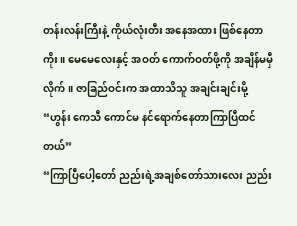တန်းလန်းကြီးနဲ့ ကိုယ်လုံးတီး အနေအထား ဖြစ်နေတာကိုး။ မေမေလေးနှင့် အဝတ် ကောက်ဝတ်ဖို့ကို အချိန်မမှီလိုက်။ ဇာခြည်ဝင်းက အထာသိသူ အချင်းချင်းမို့
“ဟွန်း ကေသီ ကောင်မ နင်ရောက်နေတာကြာပြီထင်တယ်”
“ကြာပြီပေါ့တော် ညည်းရဲ့အချစ်တော်သားလေး ညည်း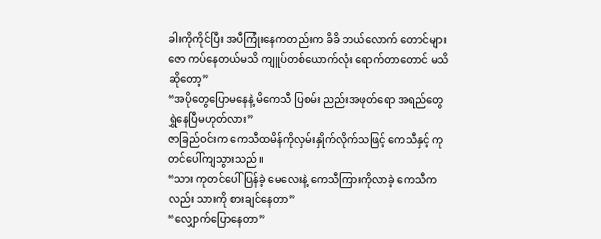ခါးကိုကိုင်ပြီး အပီကြုံးနေကတည်းက ခိခိ ဘယ်လောက် တောင်များ ဇော ကပ်နေတယ်မသိ ကျူပ်တစ်ယောက်လုံး ရောက်တာတောင် မသိ ဆိုတော့”
“အပိုတွေပြောမနေနဲ့ မိကေသီ ပြစမ်း ညည်းအဖုတ်ရော အရည်တွေ ရွှဲနေပြီမဟုတ်လား”
ဇာခြည်ဝင်းက ကေသီထမိန်ကိုလှမ်းနှိုက်လိုက်သဖြင့် ကေသီနှင့် ကုတင်ပေါ်ကျသွားသည်။
“သား ကုတင်ပေါ်ပြန်ခဲ့ မေလေးနဲ့ ကေသီကြားကိုလာခဲ့ ကေသီကလည်း သားကို စားချင်နေတာ”
“လျှောက်ပြောနေတာ”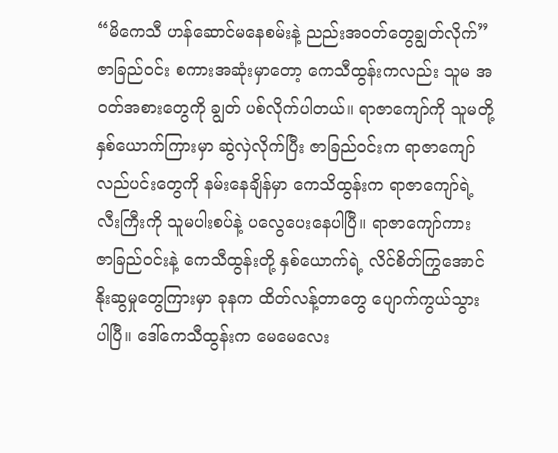“မိကေသီ ဟန်ဆောင်မနေစမ်းနဲ့ ညည်းအဝတ်တွေချွတ်လိုက်”
ဇာခြည်ဝင်း စကားအဆုံးမှာတော့ ကေသီထွန်းကလည်း သူမ အဝတ်အစားတွေကို ချွတ် ပစ်လိုက်ပါတယ်။ ရာဇာကျော်ကို သူမတို့နှစ်ယောက်ကြားမှာ ဆွဲလှဲလိုက်ပြီး ဇာခြည်ဝင်းက ရာဇာကျော် လည်ပင်းတွေကို နမ်းနေချိန်မှာ ကေသိထွန်းက ရာဇာကျော်ရဲ့ လီးကြီးကို သူမပါးစပ်နဲ့ ပလွေပေးနေပါပြီ။ ရာဇာကျော်ကား ဇာခြည်ဝင်းနဲ့ ကေသီထွန်းတို့ နှစ်ယောက်ရဲ့ လိင်စိတ်ကြွအောင် နိုးဆွမှုတွေကြားမှာ ခုနက ထိတ်လန့်တာတွေ ပျောက်ကွယ်သွားပါပြီ။ ဒေါ်ကေသီထွန်းက မေမေလေး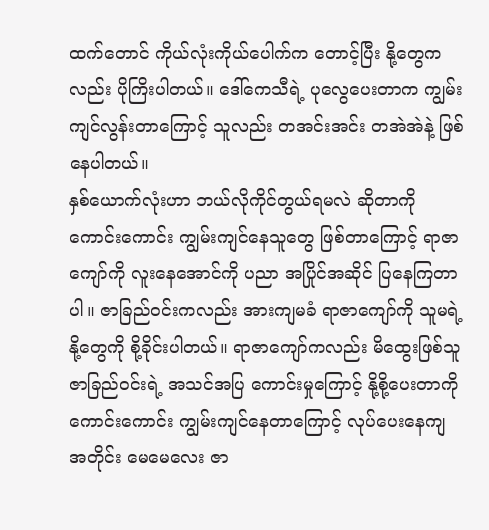ထက်တောင် ကိုယ်လုံးကိုယ်ပေါက်က တောင့်ပြီး နို့တွေကလည်း ပိုကြိးပါတယ်။ ဒေါ်ကေသီရဲ့ ပုလွေပေးတာက ကျွမ်းကျင်လွန်းတာကြောင့် သူလည်း တအင်းအင်း တအဲအဲနဲ့ ဖြစ်နေပါတယ်။
နှစ်ယောက်လုံးဟာ ဘယ်လိုကိုင်တွယ်ရမလဲ ဆိုတာကို ကောင်းကောင်း ကျွမ်းကျင်နေသူတွေ ဖြစ်တာကြောင့် ရာဇာကျော်ကို လူးနေအောင်ကို ပညာ အပြိုင်အဆိုင် ပြနေကြတာပါ။ ဇာခြည်ဝင်းကလည်း အားကျမခံ ရာဇာကျော်ကို သူမရဲ့ နို့တွေကို စို့ခိုင်းပါတယ်။ ရာဇာကျော်ကလည်း မိထွေးဖြစ်သူ ဇာခြည်ဝင်းရဲ့ အသင်အပြ ကောင်းမှုကြောင့် နို့စို့ပေးတာကို ကောင်းကောင်း ကျွမ်းကျင်နေတာကြောင့် လုပ်ပေးနေကျ အတိုင်း မေမေလေး ဇာ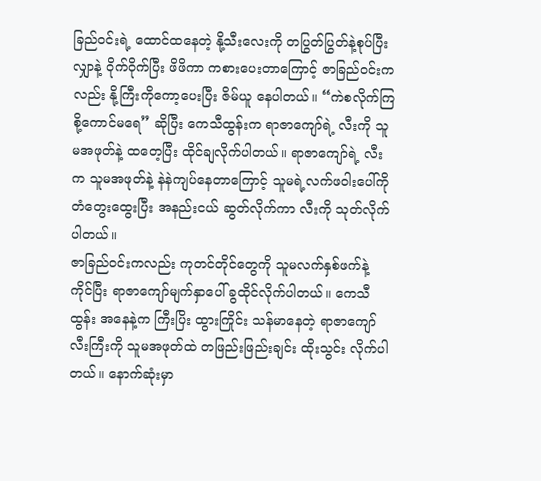ခြည်ဝင်းရဲ့ ထောင်ထနေတဲ့ နို့သီးလေးကို တပြွတ်ပြွတ်နဲ့စုပ်ပြီး လျှာနဲ့ ဝိုက်ဝိုက်ပြီး ဖိဖိကာ ကစားပေးတာကြောင့် ဇာခြည်ဝင်းကလည်း နို့ကြီးကိုကော့ပေးပြီး ဇိမ်ယူ နေပါတယ်။ “ကဲစလိုက်ကြစို့ကောင်မရေ” ဆိုပြီး ကေသီထွန်းက ရာဇာကျော်ရဲ့ လီးကို သူမအဖုတ်နဲ့ ထတေ့ပြီး ထိုင်ချလိုက်ပါတယ်။ ရာဇာကျော်ရဲ့ လီးက သူမအဖုတ်နဲ့ နဲနဲကျပ်နေတာကြောင့် သူမရဲ့လက်ဖဝါးပေါ်ကို တံတွေးထွေးပြီး အနည်းငယ် ဆွတ်လိုက်ကာ လီးကို သုတ်လိုက်ပါတယ်။
ဇာခြည်ဝင်းကလည်း ကုတင်တိုင်တွေကို သူမလက်နှစ်ဖက်နဲ့ ကိုင်ပြီး ရာဇာကျော်မျက်နှာပေါ် ခွထိုင်လိုက်ပါတယ်။ ကေသီထွန်း အနေနဲ့က ကြီးပြိး ထွားကြိုင်း သန်မာနေတဲ့ ရာဇာကျော် လီးကြီးကို သူမအဖုတ်ထဲ တဖြည်းဖြည်းချင်း ထိုးသွင်း လိုက်ပါတယ်။ နောက်ဆုံးမှာ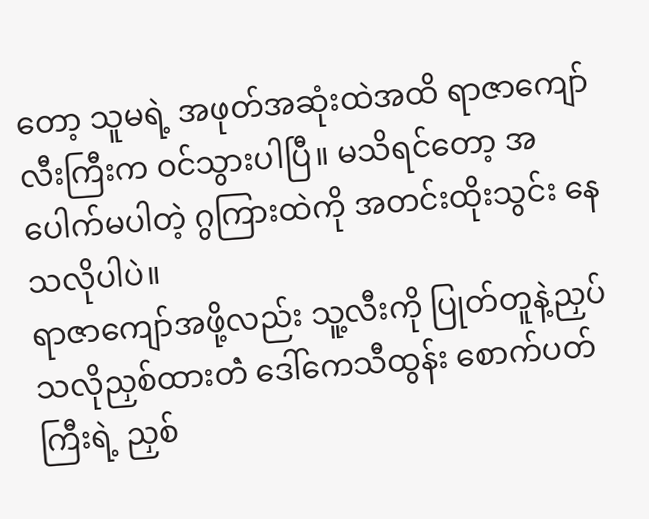တော့ သူမရဲ့ အဖုတ်အဆုံးထဲအထိ ရာဇာကျော်လီးကြီးက ဝင်သွားပါပြီ။ မသိရင်တော့ အပေါက်မပါတဲ့ ဂွကြားထဲကို အတင်းထိုးသွင်း နေသလိုပါပဲ။
ရာဇာကျော်အဖို့လည်း သူ့လီးကို ပြုတ်တူနဲ့ညှပ်သလိုညှစ်ထားတဲံ ဒေါ်ကေသီထွန်း စောက်ပတ်ကြီးရဲ့ ညှစ်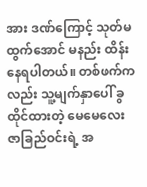အား ဒဏ်ကြောင့် သုတ်မထွက်အောင် မနည်း ထိန်းနေရပါတယ်။ တစ်ဖက်ကလည်း သူ့မျက်နှာပေါ် ခွထိုင်ထားတဲ့ မေမေလေးဇာခြည်ဝင်းရဲ့ အ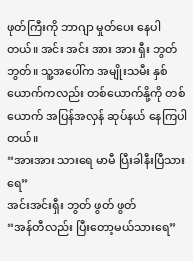ဖုတ်ကြီးကို ဘာဂျာ မှုတ်ပေး နေပါတယ်။ အင်း အင်း အား အား ရှီး ဘွတ် ဘွတ်။ သူ့အပေါ်က အမျိုးသမီး နှစ်ယောက်ကလည်း တစ်ယောက်နို့ကို တစ်ယောက် အပြန်အလှန် ဆုပ်နယ် နေကြပါတယ်။
“အားအား သားရေ မာမီ ပြီးခါနီးပြီသားရေ”
အင်းအင်းရှီး ဘွတ် ဖွတ် ဖွတ်
“အန်တီလည်း ပြီးတော့မယ်သားရေ”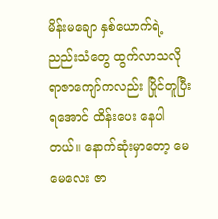မိန်းမချော နှစ်ယောက်ရဲ့ ညည်းသံတွေ ထွက်လာသလို ရာဇာကျော်ကလည်း ပြိုင်တူပြီးရအောင် ထိန်းပေး နေပါတယ်။ နောက်ဆုံးမှာတော့ မေမေလေး ဇာ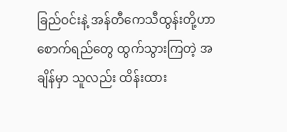ခြည်ဝင်းနဲ့ အန်တီကေသီထွန်းတို့ဟာ စောက်ရည်တွေ ထွက်သွားကြတဲ့ အချိန်မှာ သူလည်း ထိန်းထား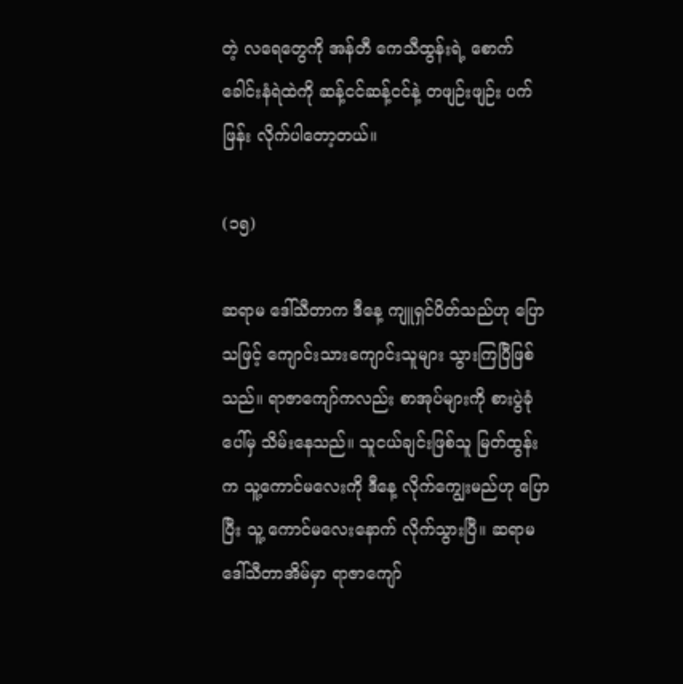တဲ့ လရေတွေကို အန်တီ ကေသီထွန်းရဲ့ စောက်ခေါင်းနံရဲထဲကို ဆန့်ငင်ဆန့်ငင်နဲ့ တဖျဉ်းဖျဉ်း ပက်ဖြန်း လိုက်ပါတော့တယ်။

(၁၅)

ဆရာမ ဒေါ်သီတာက ဒီနေ့ ကျူရှင်ပိတ်သည်ဟု ပြောသဖြင့် ကျောင်းသားကျောင်းသူများ သွားကြပြီဖြစ်သည်။ ရာဇာကျော်ကလည်း စာအုပ်များကို စားပွဲခုံပေါ်မှ သိမ်းနေသည်။ သူငယ်ချင်းဖြစ်သူ မြတ်ထွန်းက သူ့ကောင်မလေးကို ဒီနေ့ လိုက်ကျွေးမည်ဟု ပြောပြီး သူ့ ကောင်မလေးနောက် လိုက်သွားပြီ။ ဆရာမ ဒေါ်သီတာအိမ်မှာ ရာဇာကျော်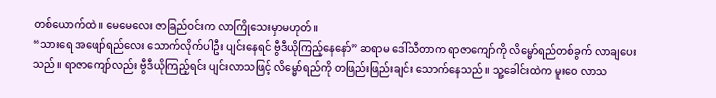တစ်ယောက်ထဲ။ မေမေလေး ဇာခြည်ဝင်းက လာကြိုသေးမှာမဟုတ်။
“သားရေ အဖျော်ရည်လေး သောက်လိုက်ပါဦး ပျင်းနေရင် ဗွီဒီယိုကြည့်နေနော်” ဆရာမ ဒေါ်သီတာက ရာဇာကျော်ကို လိမ္မော်ရည်တစ်ခွက် လာချပေးသည်။ ရာဇာကျော်လည်း ဗွီဒီယိုကြည့်ရင်း ပျင်းလာသဖြင့် လိမ္မော်ရည်ကို တဖြည်းဖြည်းချင်း သောက်နေသည်။ သူ့ခေါင်းထဲက မူးဝေ လာသ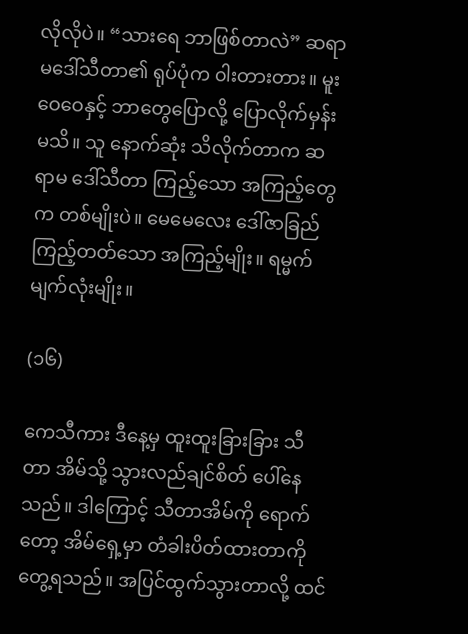လိုလိုပဲ။ “သားရေ ဘာဖြစ်တာလဲ” ဆရာမဒေါ်သီတာ၏ ရုပ်ပုံက ၀ါးတားတား။ မူးဝေဝေနှင့် ဘာတွေပြောလို့ ပြောလိုက်မှန်းမသိ။ သူ နောက်ဆုံး သိလိုက်တာက ဆရာမ ဒေါ်သီတာ ကြည့်သော အကြည့်တွေက တစ်မျိုးပဲ။ မေမေလေး ဒေါ်ဇာခြည် ကြည့်တတ်သော အကြည့်မျိုး။ ရမ္မက် မျက်လုံးမျိုး။

(၁၆)

ကေသီကား ဒီနေ့မှ ထူးထူးခြားခြား သီတာ အိမ်သို့ သွားလည်ချင်စိတ် ပေါ်နေသည်။ ဒါကြောင့် သီတာအိမ်ကို ရောက်တော့ အိမ်ရှေ့မှာ တံခါးပိတ်ထားတာကို တွေ့ရသည်။ အပြင်ထွက်သွားတာလို့ ထင်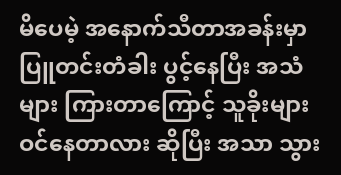မိပေမဲ့ အနောက်သီတာအခန်းမှာ ပြူတင်းတံခါး ပွင့်နေပြီး အသံများ ကြားတာကြောင့် သူခိုးများ ဝင်နေတာလား ဆိုပြီး အသာ သွား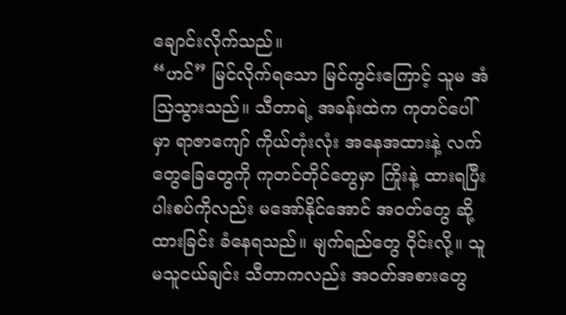ချောင်းလိုက်သည်။
“ဟင်” မြင်လိုက်ရသော မြင်ကွင်းကြောင့် သူမ အံသြသွားသည်။ သီတာရဲ့ အခန်းထဲက ကုတင်ပေါ်မှာ ရာဇာကျော် ကိုယ်တုံးလုံး အနေအထားနဲ့ လက်တွေခြေတွေကို ကုတင်တိုင်တွေမှာ ကြိုးနဲ့ ထားရပြီး ပါးစပ်ကိုလည်း မအော်နိုင်အောင် အဝတ်တွေ ဆို့ထားခြင်း ခံနေရသည်။ မျက်ရည်တွေ ဝိုင်းလို့။ သူမသူငယ်ချင်း သီတာကလည်း အဝတ်အစားတွေ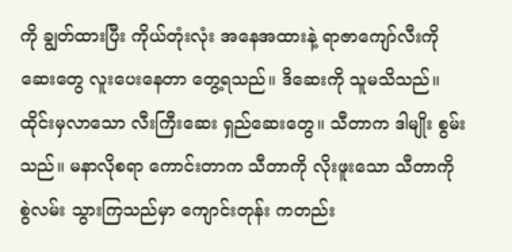ကို ချွတ်ထားပြီး ကိုယ်တုံးလုံး အနေအထားနဲ့ ရာဇာကျော်လီးကို ဆေးတွေ လူးပေးနေတာ တွေ့ရသည်။ ဒိဆေးကို သူမသိသည်။ ထိုင်းမှလာသော လီးကြီးဆေး ရှည်ဆေးတွေ။ သီတာက ဒါမျိုး စွမ်းသည်။ မနာလိုစရာ ကောင်းတာက သီတာကို လိုးဖူးသော သီတာကို စွဲလမ်း သွားကြသည်မှာ ကျောင်းတုန်း ကတည်း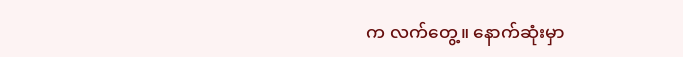က လက်တွေ့။ နောက်ဆုံးမှာ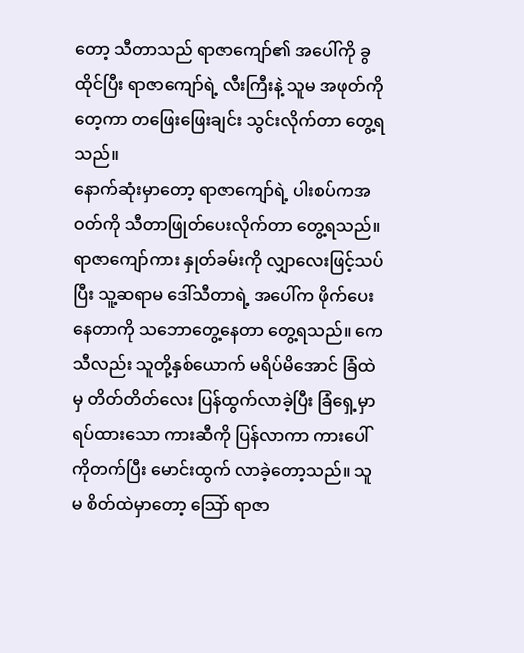တော့ သီတာသည် ရာဇာကျော်၏ အပေါ်ကို ခွထိုင်ပြီး ရာဇာကျော်ရဲ့ လီးကြီးနဲ့ သူမ အဖုတ်ကို တေ့ကာ တဖြေးဖြေးချင်း သွင်းလိုက်တာ တွေ့ရသည်။
နောက်ဆုံးမှာတော့ ရာဇာကျော်ရဲ့ ပါးစပ်ကအဝတ်ကို သီတာဖြုတ်ပေးလိုက်တာ တွေ့ရသည်။ ရာဇာကျော်ကား နှုတ်ခမ်းကို လျှာလေးဖြင့်သပ်ပြီး သူ့ဆရာမ ဒေါ်သီတာရဲ့ အပေါ်က ဖိုက်ပေးနေတာကို သဘောတွေ့နေတာ တွေ့ရသည်။ ကေသီလည်း သူတို့နှစ်ယောက် မရိပ်မိအောင် ခြံထဲမှ တိတ်တိတ်လေး ပြန်ထွက်လာခဲ့ပြီး ခြံရှေ့မှာ ရပ်ထားသော ကားဆီကို ပြန်လာကာ ကားပေါ်ကိုတက်ပြီး မောင်းထွက် လာခဲ့တော့သည်။ သူမ စိတ်ထဲမှာတော့ သြော် ရာဇာ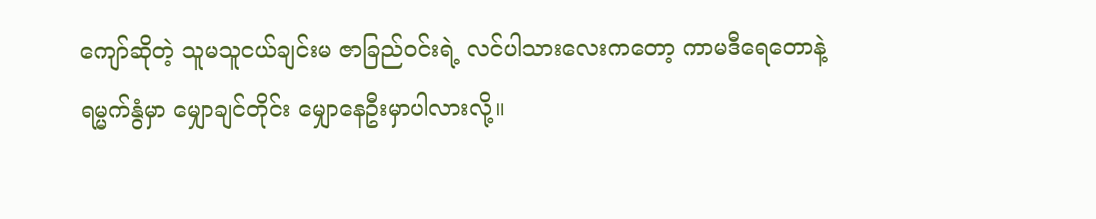ကျော်ဆိုတဲ့ သူမသူငယ်ချင်းမ ဇာခြည်ဝင်းရဲ့ လင်ပါသားလေးကတော့ ကာမဒီရေတောနဲ့ ရမ္မက်နွံမှာ မျှောချင်တိုင်း မျှောနေဦးမှာပါလားလို့။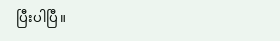ပြီးပါပြီ။